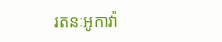រតនៈអូកាវ៉ា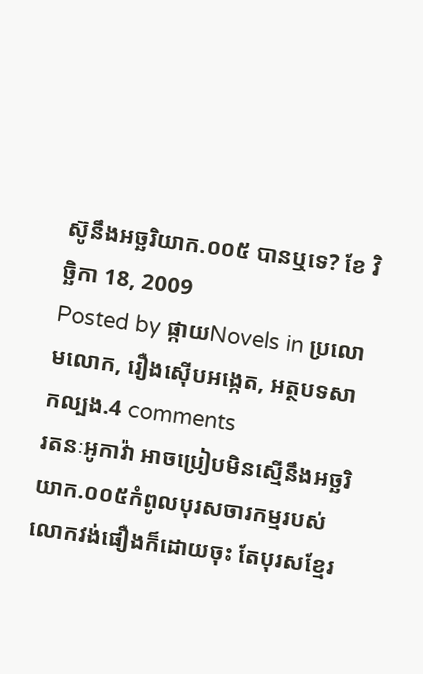ស៊ូនឹងអច្ឆរិយាក.០០៥ បានឬទេ? ខែ វិច្ឆិកា 18, 2009
Posted by ផ្កាយNovels in ប្រលោមលោក, រឿងស៊ើបអង្កេត, អត្ថបទសាកល្បង.4 comments
រតនៈអូកាវ៉ា អាចប្រៀបមិនស្មើនឹងអច្ឆរិយាក.០០៥កំពូលបុរសចារកម្មរបស់លោកវង់ផឿងក៏ដោយចុះ តែបុរសខ្មែរ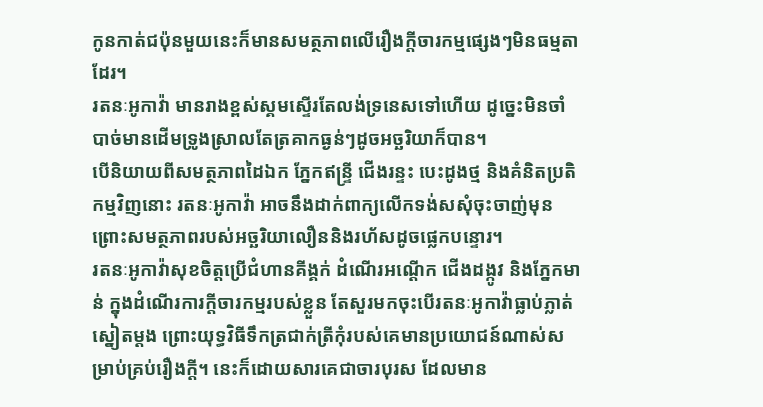កូនកាត់ជប៉ុនមួយនេះក៏មានសមត្ថភាពលើរឿងក្តីចារកម្មផ្សេងៗមិនធម្មតាដែរ។
រតនៈអូកាវ៉ា មានរាងខ្ពស់ស្គមស្ទើរតែលង់ទ្រនេសទៅហើយ ដូច្នេះមិនចាំបាច់មានដើមទ្រូងស្រាលតែត្រគាកធ្ងន់ៗដូចអច្ឆរិយាក៏បាន។
បើនិយាយពីសមត្ថភាពដៃឯក ភ្នែកឥន្ទ្រី ជើងរន្ទះ បេះដូងថ្ម និងគំនិតប្រតិកម្មវិញនោះ រតនៈអូកាវ៉ា អាចនឹងដាក់ពាក្យលើកទង់សសុំចុះចាញ់មុន ព្រោះសមត្ថភាពរបស់អច្ឆរិយាលឿននិងរហ័សដូចផ្លេកបន្ទោរ។
រតនៈអូកាវ៉ាសុខចិត្តប្រើជំហានគីង្គក់ ដំណើរអណ្តើក ជើងដង្កូវ និងភ្នែកមាន់ ក្នុងដំណើរការក្តីចារកម្មរបស់ខ្លួន តែសួរមកចុះបើរតនៈអូកាវ៉ាធ្លាប់ភ្លាត់ស្នៀតម្តង ព្រោះយុទ្ធវិធីទឹកត្រជាក់ត្រីកុំរបស់គេមានប្រយោជន៍ណាស់សម្រាប់គ្រប់រឿងក្តី។ នេះក៏ដោយសារគេជាចារបុរស ដែលមាន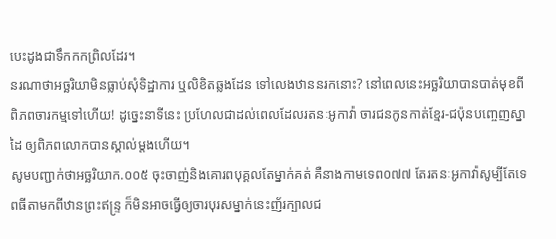បេះដូងជាទឹកកកព្រិលដែរ។
នរណាថាអច្ឆរិយាមិនធ្លាប់សុំទិដ្ឋាការ ឬលិខិតឆ្លងដែន ទៅលេងឋាននរកនោះ? នៅពេលនេះអច្ឆរិយាបានបាត់មុខពីពិភពចារកម្មទៅហើយ! ដូច្នេះនាទីនេះ ប្រហែលជាដល់ពេលដែលរតនៈអូកាវ៉ា ចារជនកូនកាត់ខ្មែរ-ជប៉ុនបញ្ចេញស្នាដៃ ឲ្យពិភពលោកបានស្គាល់ម្តងហើយ។
សូមបញ្ជាក់ថាអច្ឆរិយាក.០០៥ ចុះចាញ់និងគោរពបុគ្គលតែម្នាក់គត់ គឺនាងកាមទេព០៧៧ តែរតនៈអូកាវ៉ាសូម្បីតែទេពធីតាមកពីឋានព្រះឥន្ទ្រ ក៏មិនអាចធ្វើឲ្យចារបុរសម្នាក់នេះញ័រក្បាលជ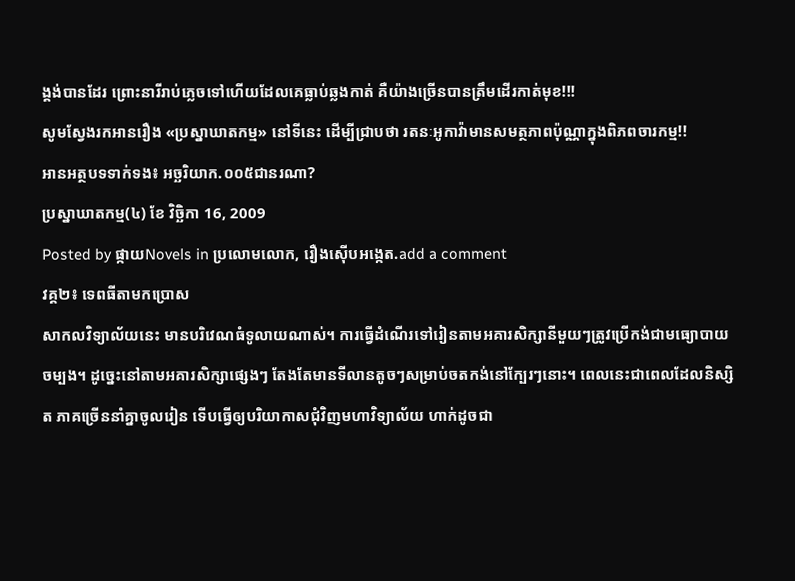ង្គង់បានដែរ ព្រោះនារីរាប់ភ្លេចទៅហើយដែលគេធ្លាប់ឆ្លងកាត់ គឺយ៉ាងច្រើនបានត្រឹមដើរកាត់មុខ!!!
សូមស្វែងរកអានរឿង «ប្រស្នាឃាតកម្ម» នៅទីនេះ ដើម្បីជ្រាបថា រតនៈអូកាវ៉ាមានសមត្ថភាពប៉ុណ្ណាក្នុងពិភពចារកម្ម!!
អានអត្ថបទទាក់ទង៖ អច្ឆរិយាក.០០៥ជានរណា?
ប្រស្នាឃាតកម្ម(៤) ខែ វិច្ឆិកា 16, 2009
Posted by ផ្កាយNovels in ប្រលោមលោក, រឿងស៊ើបអង្កេត.add a comment
វគ្គ២៖ ទេពធីតាមកប្រោស
សាកលវិទ្យាល័យនេះ មានបរិវេណធំទូលាយណាស់។ ការធ្វើដំណើរទៅរៀនតាមអគារសិក្សានីមួយៗត្រូវប្រើកង់ជាមធ្យោបាយចម្បង។ ដូច្នេះនៅតាមអគារសិក្សាផ្សេងៗ តែងតែមានទីលានតូចៗសម្រាប់ចតកង់នៅក្បែរៗនោះ។ ពេលនេះជាពេលដែលនិស្សិត ភាគច្រើននាំគ្នាចូលរៀន ទើបធ្វើឲ្យបរិយាកាសជុំវិញមហាវិទ្យាល័យ ហាក់ដូចជា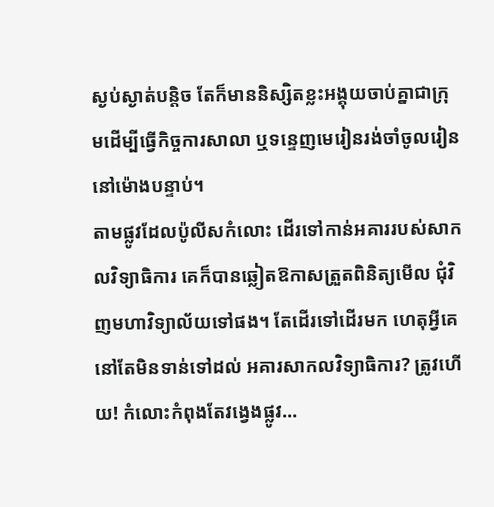ស្ងប់ស្ងាត់បន្តិច តែក៏មាននិស្សិតខ្លះអង្គុយចាប់គ្នាជាក្រុមដើម្បីធ្វើកិច្ចការសាលា ឬទន្ទេញមេរៀនរង់ចាំចូលរៀននៅម៉ោងបន្ទាប់។
តាមផ្លូវដែលប៉ូលីសកំលោះ ដើរទៅកាន់អគាររបស់សាកលវិទ្យាធិការ គេក៏បានឆ្លៀតឱកាសត្រួតពិនិត្យមើល ជុំវិញមហាវិទ្យាល័យទៅផង។ តែដើរទៅដើរមក ហេតុអ្វីគេនៅតែមិនទាន់ទៅដល់ អគារសាកលវិទ្យាធិការ? ត្រូវហើយ! កំលោះកំពុងតែវង្វេងផ្លូវ…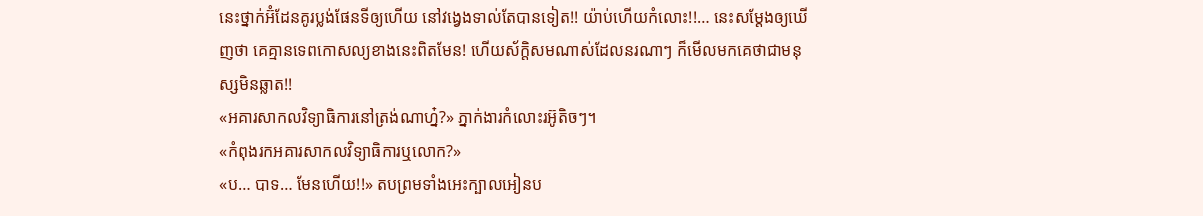នេះថ្នាក់អ៊ំដែនគូរប្លង់ផែនទីឲ្យហើយ នៅវង្វេងទាល់តែបានទៀត!! យ៉ាប់ហើយកំលោះ!!… នេះសម្តែងឲ្យឃើញថា គេគ្មានទេពកោសល្យខាងនេះពិតមែន! ហើយស័ក្តិសមណាស់ដែលនរណាៗ ក៏មើលមកគេថាជាមនុស្សមិនឆ្លាត!!
«អគារសាកលវិទ្យាធិការនៅត្រង់ណាហ្ន៎?» ភ្នាក់ងារកំលោះរអ៊ូតិចៗ។
«កំពុងរកអគារសាកលវិទ្យាធិការឬលោក?»
«ប… បាទ… មែនហើយ!!» តបព្រមទាំងអេះក្បាលអៀនប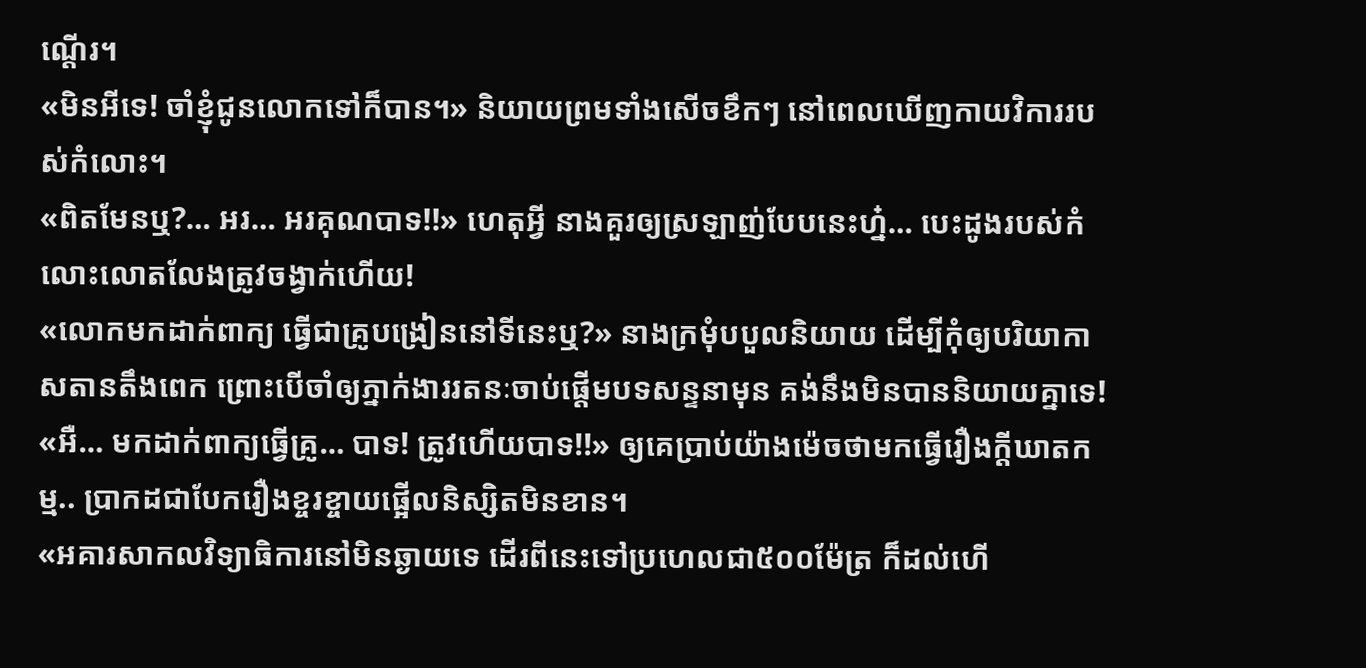ណ្តើរ។
«មិនអីទេ! ចាំខ្ញុំជូនលោកទៅក៏បាន។» និយាយព្រមទាំងសើចខឹកៗ នៅពេលឃើញកាយវិការរបស់កំលោះ។
«ពិតមែនឬ?… អរ… អរគុណបាទ!!» ហេតុអ្វី នាងគួរឲ្យស្រឡាញ់បែបនេះហ្ន៎… បេះដូងរបស់កំលោះលោតលែងត្រូវចង្វាក់ហើយ!
«លោកមកដាក់ពាក្យ ធ្វើជាគ្រូបង្រៀននៅទីនេះឬ?» នាងក្រមុំបបួលនិយាយ ដើម្បីកុំឲ្យបរិយាកាសតានតឹងពេក ព្រោះបើចាំឲ្យភ្នាក់ងាររតនៈចាប់ផ្តើមបទសន្ទនាមុន គង់នឹងមិនបាននិយាយគ្នាទេ!
«អឺ… មកដាក់ពាក្យធ្វើគ្រូ… បាទ! ត្រូវហើយបាទ!!» ឲ្យគេប្រាប់យ៉ាងម៉េចថាមកធ្វើរឿងក្តីឃាតកម្ម.. ប្រាកដជាបែករឿងខ្ចរខ្ចាយផ្អើលនិស្សិតមិនខាន។
«អគារសាកលវិទ្យាធិការនៅមិនឆ្ងាយទេ ដើរពីនេះទៅប្រហេលជា៥០០ម៉ែត្រ ក៏ដល់ហើ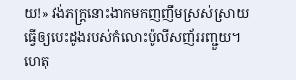យ!» វង់ភក្រ្តនោះងាកមកញញឹមស្រស់ស្រាយ ធ្វើឲ្យបេះដូងរបស់កំលោះប៉ូលីសញ័ររញ្ជួយ។
ហេតុ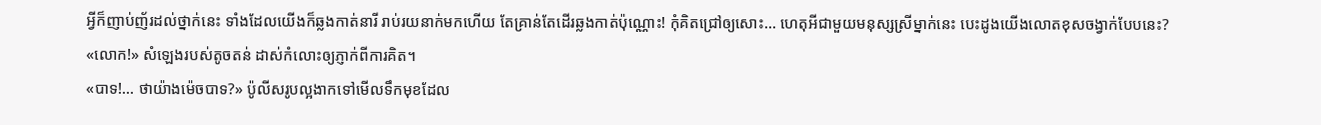អ្វីក៏ញាប់ញ័រដល់ថ្នាក់នេះ ទាំងដែលយើងក៏ឆ្លងកាត់នារី រាប់រយនាក់មកហើយ តែគ្រាន់តែដើរឆ្លងកាត់ប៉ុណ្ណោះ! កុំគិតជ្រៅឲ្យសោះ… ហេតុអីជាមួយមនុស្សស្រីម្នាក់នេះ បេះដូងយើងលោតខុសចង្វាក់បែបនេះ?
«លោក!» សំឡេងរបស់តូចតន់ ដាស់កំលោះឲ្យភ្ញាក់ពីការគិត។
«បាទ!… ថាយ៉ាងម៉េចបាទ?» ប៉ូលីសរូបល្អងាកទៅមើលទឹកមុខដែល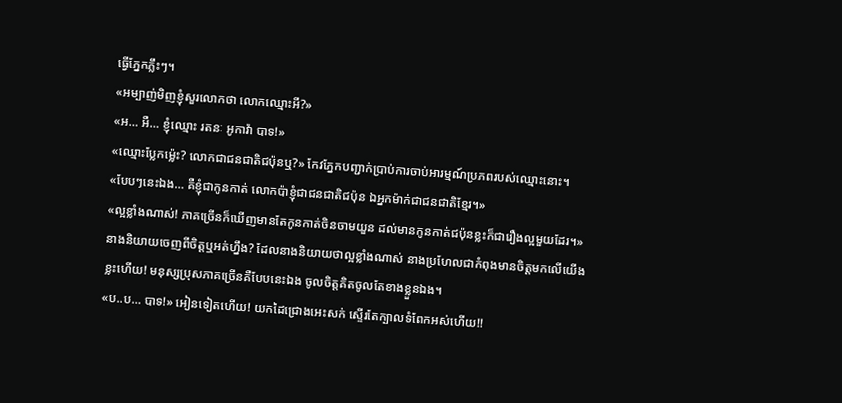ធ្វើភ្នែកភ្លឹះៗ។
«អម្បាញ់មិញខ្ញុំសួរលោកថា លោកឈ្មោះអី?»
«អ… អឺ… ខ្ញុំឈ្មោះ រតនៈ អូកាវ៉ា បាទ!»
«ឈ្មោះប្លែកម្ល៉េះ? លោកជាជនជាតិជប៉ុនឬ?» កែវភ្នែកបញ្ជាក់ប្រាប់ការចាប់អារម្មណ៍ប្រភពរបស់ឈ្មោះនោះ។
«បែបៗនេះឯង… គឺខ្ញុំជាកូនកាត់ លោកប៉ាខ្ញុំជាជនជាតិជប៉ុន ឯអ្នកម៉ាក់ជាជនជាតិខ្មែរ។»
«ល្អខ្លាំងណាស់! ភាគច្រើនក៏ឃើញមានតែកូនកាត់ចិនចាមយួន ដល់មានកូនកាត់ជប៉ុនខ្លះក៏ជារឿងល្អមួយដែរ។» នាងនិយាយចេញពីចិត្តឬអត់ហ្នឹង? ដែលនាងនិយាយថាល្អខ្លាំងណាស់ នាងប្រហែលជាកំពុងមានចិត្តមកលើយើងខ្លះហើយ! មនុស្សប្រុសភាគច្រើនគឺបែបនេះឯង ចូលចិត្តគិតចូលតែខាងខ្លួនឯង។
«ប..ប… បាទ!» អៀនទៀតហើយ! យកដៃជ្រោងអេះសក់ ស្ទើរតែក្បាលទំពែកអស់ហើយ!!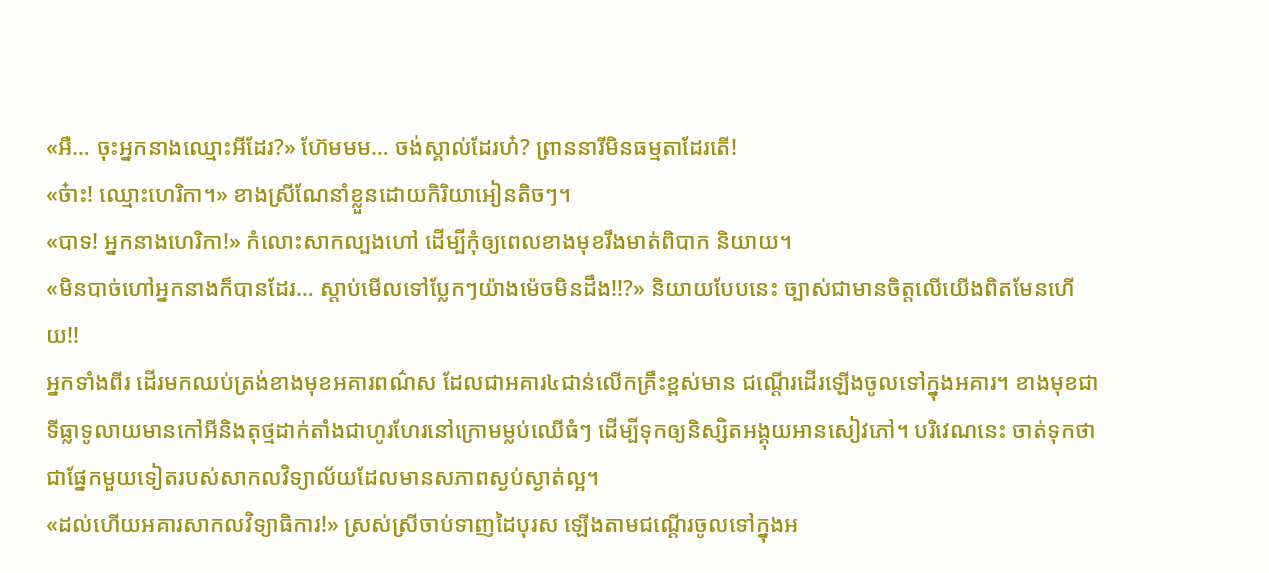«អឺ… ចុះអ្នកនាងឈ្មោះអីដែរ?» ហ៊ែមមម… ចង់ស្គាល់ដែរហ៎? ព្រាននារីមិនធម្មតាដែរតើ!
«ច៎ាះ! ឈ្មោះហេរិកា។» ខាងស្រីណែនាំខ្លួនដោយកិរិយាអៀនតិចៗ។
«បាទ! អ្នកនាងហេរិកា!» កំលោះសាកល្បងហៅ ដើម្បីកុំឲ្យពេលខាងមុខរឹងមាត់ពិបាក និយាយ។
«មិនបាច់ហៅអ្នកនាងក៏បានដែរ… ស្តាប់មើលទៅប្លែកៗយ៉ាងម៉េចមិនដឹង!!?» និយាយបែបនេះ ច្បាស់ជាមានចិត្តលើយើងពិតមែនហើយ!!
អ្នកទាំងពីរ ដើរមកឈប់ត្រង់ខាងមុខអគារពណ៌ស ដែលជាអគារ៤ជាន់លើកគ្រឹះខ្ពស់មាន ជណ្តើរដើរឡើងចូលទៅក្នុងអគារ។ ខាងមុខជាទីធ្លាទូលាយមានកៅអីនិងតុថ្មដាក់តាំងជាហូរហែរនៅក្រោមម្លប់ឈើធំៗ ដើម្បីទុកឲ្យនិស្សិតអង្គុយអានសៀវភៅ។ បរិវេណនេះ ចាត់ទុកថាជាផ្នែកមួយទៀតរបស់សាកលវិទ្យាល័យដែលមានសភាពស្ងប់ស្ងាត់ល្អ។
«ដល់ហើយអគារសាកលវិទ្យាធិការ!» ស្រស់ស្រីចាប់ទាញដៃបុរស ឡើងតាមជណ្តើរចូលទៅក្នុងអ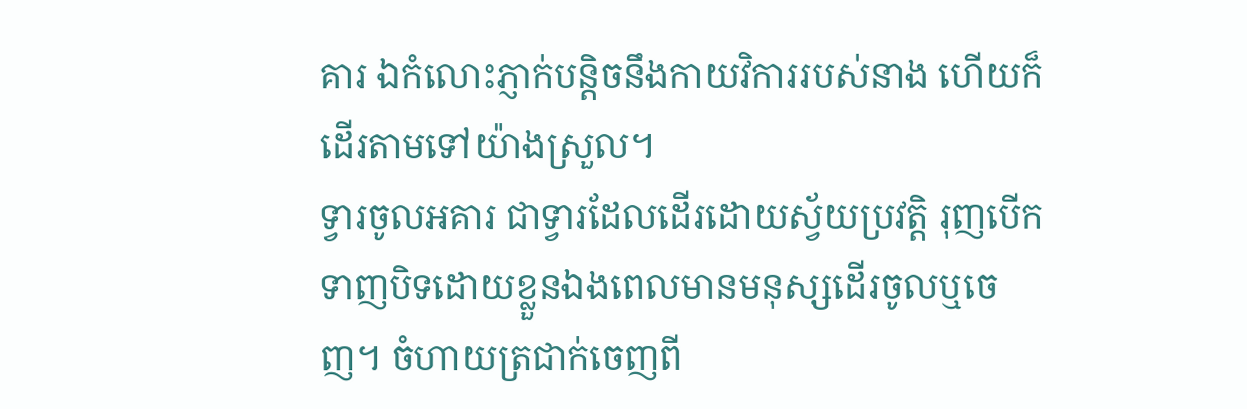គារ ឯកំលោះភ្ញាក់បន្តិចនឹងកាយវិការរបស់នាង ហើយក៏ដើរតាមទៅយ៉ាងស្រួល។
ទ្វារចូលអគារ ជាទ្វារដែលដើរដោយស្វ័យប្រវត្តិ រុញបើកទាញបិទដោយខ្លួនឯងពេលមានមនុស្សដើរចូលឬចេញ។ ចំហាយត្រជាក់ចេញពី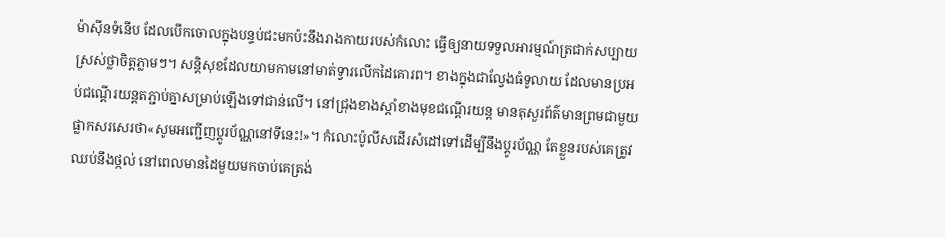ម៉ាស៊ីនទំនើប ដែលបើកចោលក្នុងបន្ទប់ជះមកប៉ះនឹងរាងកាយរបស់កំលោះ ធ្វើឲ្យនាយទទួលអារម្មណ៍ត្រជាក់សប្បាយស្រស់ថ្លាចិត្តភ្លាមៗ។ សន្តិសុខដែលយាមកាមនៅមាត់ទ្វារលើកដៃគោរព។ ខាងក្នុងជាល្វែងធំទូលាយ ដែលមានប្រអប់ជណ្តើរយន្តតភ្ជាប់គ្នាសម្រាប់ឡើងទៅជាន់លើ។ នៅជ្រុងខាងស្តាំខាងមុខជណ្តើរយន្ត មានតុសួរព័ត៌មានព្រមជាមួយផ្លាកសរសេរថា«សូមអញ្ជើញប្តូរប័ណ្ណនៅទីនេះ!»។ កំលោះប៉ូលីសដើរសំដៅទៅដើម្បីនឹងប្តូរប័ណ្ណ តែខ្លួនរបស់គេត្រូវឈប់នឹងថ្កល់ នៅពេលមានដៃមួយមកចាប់គេត្រង់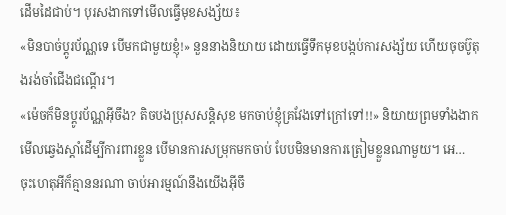ដើមដៃជាប់។ បុរសងាកទៅមើលធ្វើមុខសង្ស័យ៖
«មិនបាច់ប្តូរប័ណ្ណទេ បើមកជាមួយខ្ញុំ!» នួននាងនិយាយ ដោយធ្វើទឹកមុខបង្កប់ការសង្ស័យ ហើយចុចប៊ូតុងរង់ចាំជើងជណ្តើរ។
«ម៉េចក៏មិនប្តូរប័ណ្ណអ៊ីចឹង? តិចបងប្រុសសន្តិសុខ មកចាប់ខ្ញុំគ្រវែងទៅក្រៅទៅ!!» និយាយព្រមទាំងងាកមើលឆ្វេងស្តាំដើម្បីការពារខ្លួន បើមានការសម្រុកមកចាប់ បែបមិនមានការត្រៀមខ្លួនណាមួយ។ អេ… ចុះហេតុអីក៏គ្មាននរណា ចាប់អារម្មណ៍នឹងយើងអ៊ីចឹ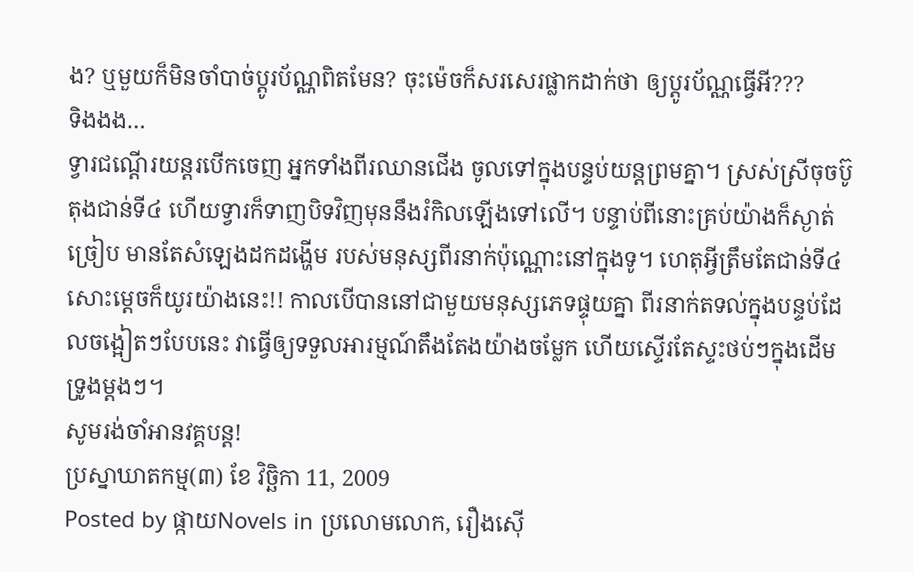ង? ឬមួយក៏មិនចាំបាច់ប្តូរប័ណ្ណពិតមែន? ចុះម៉េចក៏សរសេរផ្លាកដាក់ថា ឲ្យប្តូរប័ណ្ណធ្វើអី???
ទិងងង…
ទ្វារជណ្តើរយន្តរបើកចេញ អ្នកទាំងពីរឈានជើង ចូលទៅក្នុងបន្ទប់យន្តព្រមគ្នា។ ស្រស់ស្រីចុចប៊ូតុងជាន់ទី៤ ហើយទ្វារក៏ទាញបិទវិញមុននឹងរំកិលឡើងទៅលើ។ បន្ទាប់ពីនោះគ្រប់យ៉ាងក៏ស្ងាត់ច្រៀប មានតែសំឡេងដកដង្ហើម របស់មនុស្សពីរនាក់ប៉ុណ្ណោះនៅក្នុងទូ។ ហេតុអ្វីត្រឹមតែជាន់ទី៤សោះម្តេចក៏យូរយ៉ាងនេះ!! កាលបើបាននៅជាមួយមនុស្សភេទផ្ទុយគ្នា ពីរនាក់តទល់ក្នុងបន្ទប់ដែលចង្អៀតៗបែបនេះ វាធ្វើឲ្យទទួលអារម្មណ៍តឹងតែងយ៉ាងចម្លែក ហើយស្ទើរតែស្ទះថប់ៗក្នុងដើមទ្រូងម្តងៗ។
សូមរង់ចាំអានវគ្គបន្ត!
ប្រស្នាឃាតកម្ម(៣) ខែ វិច្ឆិកា 11, 2009
Posted by ផ្កាយNovels in ប្រលោមលោក, រឿងស៊ើ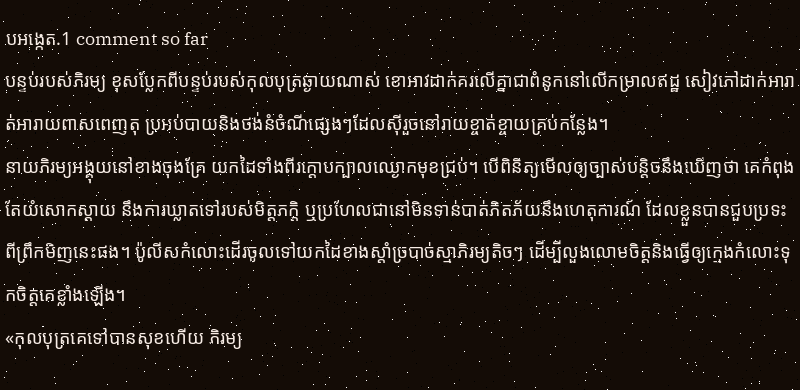បអង្កេត.1 comment so far
បន្ទប់របស់ភិរម្យ ខុសប្លែកពីបន្ទប់របស់កុលបុត្រឆ្ងាយណាស់ ខោអាវដាក់គរលើគ្នាជាពំនូកនៅលើកម្រាលឥដ្ឋ សៀវភៅដាក់អារាត់អារាយពាសពេញតុ ប្រអប់បាយនិងថង់នំចំណីផ្សេងៗដែលស៊ីរួចនៅរាយខ្ចាត់ខ្ចាយគ្រប់កន្លែង។
នាយភិរម្យអង្គុយនៅខាងចុងគ្រែ យកដៃទាំងពីរក្តោបក្បាលឈ្ងោកមុខជ្រប់។ បើពិនិត្យមើលឲ្យច្បាស់បន្តិចនឹងឃើញថា គេកំពុងតែយំសោកស្តាយ នឹងការឃ្លាតទៅរបស់មិត្តភក្តិ ឬប្រហែលជានៅមិនទាន់បាត់ភិតភ័យនឹងហេតុការណ៍ ដែលខ្លួនបានជួបប្រទះពីព្រឹកមិញនេះផង។ ប៉ូលីសកំលោះដើរចូលទៅយកដៃខាងស្តាំច្របាច់ស្មាភិរម្យតិចៗ ដើម្បីលួងលោមចិត្តនិងធ្វើឲ្យក្មេងកំលោះទុកចិត្តគេខ្លាំងឡើង។
«កុលបុត្រគេទៅបានសុខហើយ ភិរម្យ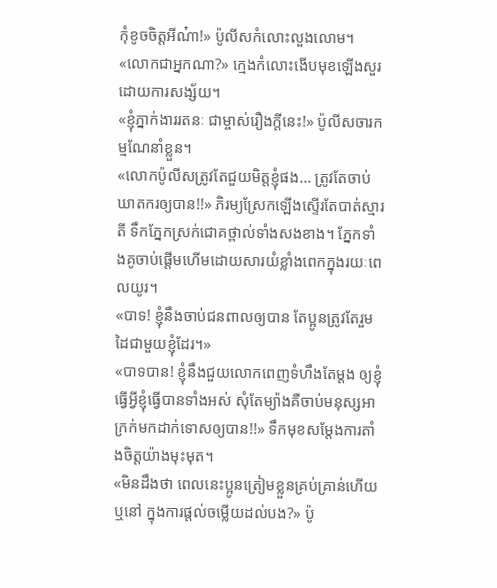កុំខូចចិត្តអីណ៎ា!» ប៉ូលីសកំលោះលួងលោម។
«លោកជាអ្នកណា?» ក្មេងកំលោះងើបមុខឡើងសួរដោយការសង្ស័យ។
«ខ្ញុំភ្នាក់ងាររតនៈ ជាម្ចាស់រឿងក្តីនេះ!» ប៉ូលីសចារកម្មណែនាំខ្លួន។
«លោកប៉ូលីសត្រូវតែជួយមិត្តខ្ញុំផង… ត្រូវតែចាប់ឃាតករឲ្យបាន!!» ភិរម្យស្រែកឡើងស្ទើរតែបាត់ស្មារតី ទឹកភ្នែកស្រក់ជោគថ្ពាល់ទាំងសងខាង។ ភ្នែកទាំងគូចាប់ផ្តើមហើមដោយសារយំខ្លាំងពេកក្នុងរយៈពេលយូរ។
«បាទ! ខ្ញុំនឹងចាប់ជនពាលឲ្យបាន តែប្អូនត្រូវតែរួមដៃជាមួយខ្ញុំដែរ។»
«បាទបាន! ខ្ញុំនឹងជួយលោកពេញទំហឹងតែម្តង ឲ្យខ្ញុំធ្វើអ្វីខ្ញុំធ្វើបានទាំងអស់ សុំតែម្យ៉ាងគឺចាប់មនុស្សអាក្រក់មកដាក់ទោសឲ្យបាន!!» ទឹកមុខសម្តែងការតាំងចិត្តយ៉ាងមុះមុត។
«មិនដឹងថា ពេលនេះប្អូនត្រៀមខ្លួនគ្រប់គ្រាន់ហើយឬនៅ ក្នុងការផ្តល់ចម្លើយដល់បង?» ប៉ូ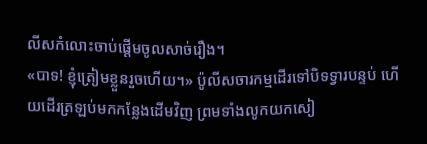លីសកំលោះចាប់ផ្តើមចូលសាច់រឿង។
«បាទ! ខ្ញុំត្រៀមខ្លួនរួចហើយ។» ប៉ូលីសចារកម្មដើរទៅបិទទ្វារបន្ទប់ ហើយដើរត្រឡប់មកកន្លែងដើមវិញ ព្រមទាំងលូកយកសៀ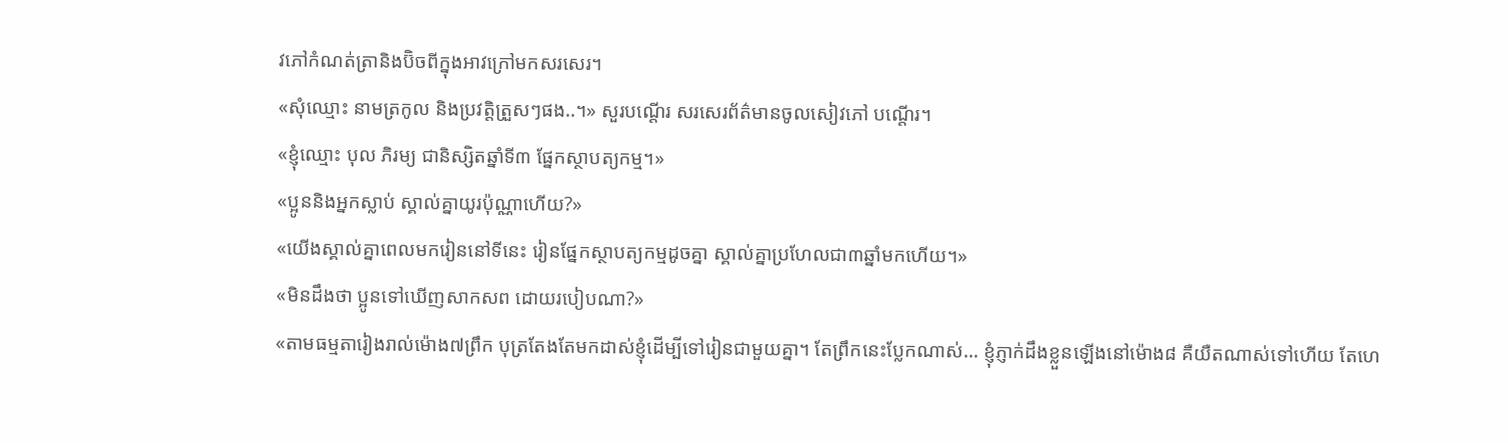វភៅកំណត់ត្រានិងប៊ិចពីក្នុងអាវក្រៅមកសរសេរ។
«សុំឈ្មោះ នាមត្រកូល និងប្រវត្តិត្រួសៗផង..។» សួរបណ្តើរ សរសេរព័ត៌មានចូលសៀវភៅ បណ្តើរ។
«ខ្ញុំឈ្មោះ បុល ភិរម្យ ជានិស្សិតឆ្នាំទី៣ ផ្នែកស្ថាបត្យកម្ម។»
«ប្អូននិងអ្នកស្លាប់ ស្គាល់គ្នាយូរប៉ុណ្ណាហើយ?»
«យើងស្គាល់គ្នាពេលមករៀននៅទីនេះ រៀនផ្នែកស្ថាបត្យកម្មដូចគ្នា ស្គាល់គ្នាប្រហែលជា៣ឆ្នាំមកហើយ។»
«មិនដឹងថា ប្អូនទៅឃើញសាកសព ដោយរបៀបណា?»
«តាមធម្មតារៀងរាល់ម៉ោង៧ព្រឹក បុត្រតែងតែមកដាស់ខ្ញុំដើម្បីទៅរៀនជាមួយគ្នា។ តែព្រឹកនេះប្លែកណាស់… ខ្ញុំភ្ញាក់ដឹងខ្លួនឡើងនៅម៉ោង៨ គឺយឺតណាស់ទៅហើយ តែហេ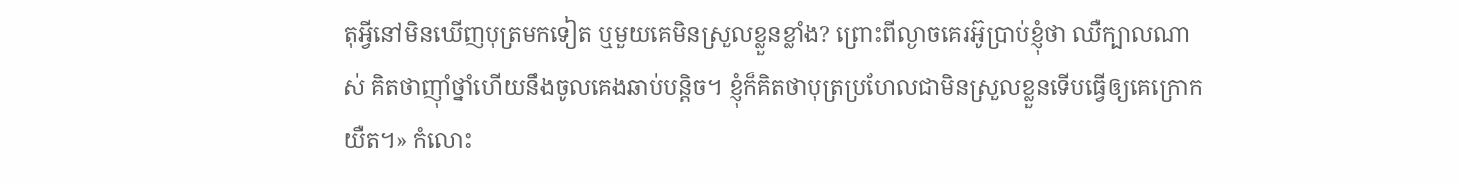តុអ្វីនៅមិនឃើញបុត្រមកទៀត ឬមួយគេមិនស្រួលខ្លួនខ្លាំង? ព្រោះពីល្ងាចគេរអ៊ូប្រាប់ខ្ញុំថា ឈឺក្បាលណាស់ គិតថាញ៉ាំថ្នាំហើយនឹងចូលគេងឆាប់បន្តិច។ ខ្ញុំក៏គិតថាបុត្រប្រហែលជាមិនស្រួលខ្លួនទើបធ្វើឲ្យគេក្រោកយឺត។» កំលោះ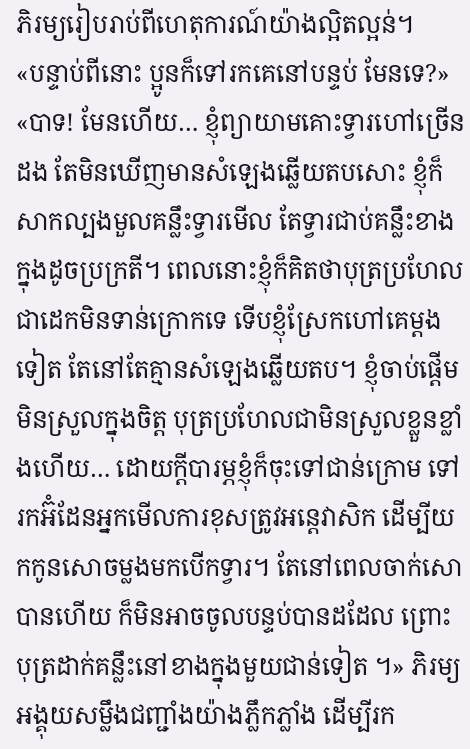ភិរម្យរៀបរាប់ពីហេតុការណ៍យ៉ាងល្អិតល្អន់។
«បន្ទាប់ពីនោះ ប្អូនក៏ទៅរកគេនៅបន្ទប់ មែនទេ?»
«បាទ! មែនហើយ… ខ្ញុំព្យាយាមគោះទ្វារហៅច្រើនដង តែមិនឃើញមានសំឡេងឆ្លើយតបសោះ ខ្ញុំក៏សាកល្បងមួលគន្លឹះទ្វារមើល តែទ្វារជាប់គន្លឹះខាងក្នុងដូចប្រក្រតី។ ពេលនោះខ្ញុំក៏គិតថាបុត្រប្រហែលជាដេកមិនទាន់ក្រោកទេ ទើបខ្ញុំស្រែកហៅគេម្តងទៀត តែនៅតែគ្មានសំឡេងឆ្លើយតប។ ខ្ញុំចាប់ផ្តើមមិនស្រួលក្នុងចិត្ត បុត្រប្រហែលជាមិនស្រួលខ្លួនខ្លាំងហើយ… ដោយក្តីបារម្ភខ្ញុំក៏ចុះទៅជាន់ក្រោម ទៅរកអ៊ំដែនអ្នកមើលការខុសត្រូវអន្តេវាសិក ដើម្បីយកកូនសោចម្លងមកបើកទ្វារ។ តែនៅពេលចាក់សោបានហើយ ក៏មិនអាចចូលបន្ទប់បានដដែល ព្រោះបុត្រដាក់គន្លឹះនៅខាងក្នុងមួយជាន់ទៀត ។» ភិរម្យអង្គុយសម្លឹងជញ្ជាំងយ៉ាងភ្លឹកភ្លាំង ដើម្បីរក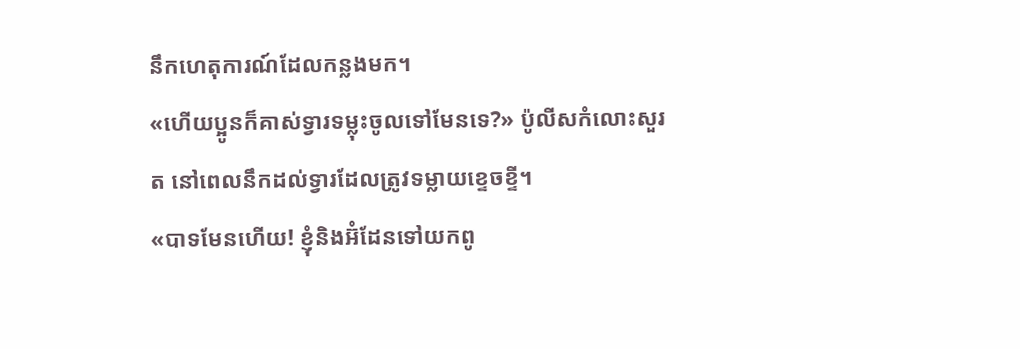នឹកហេតុការណ៍ដែលកន្លងមក។
«ហើយប្អូនក៏គាស់ទ្វារទម្លុះចូលទៅមែនទេ?» ប៉ូលីសកំលោះសួរត នៅពេលនឹកដល់ទ្វារដែលត្រូវទម្លាយខ្ទេចខ្ទី។
«បាទមែនហើយ! ខ្ញុំនិងអ៊ំដែនទៅយកពូ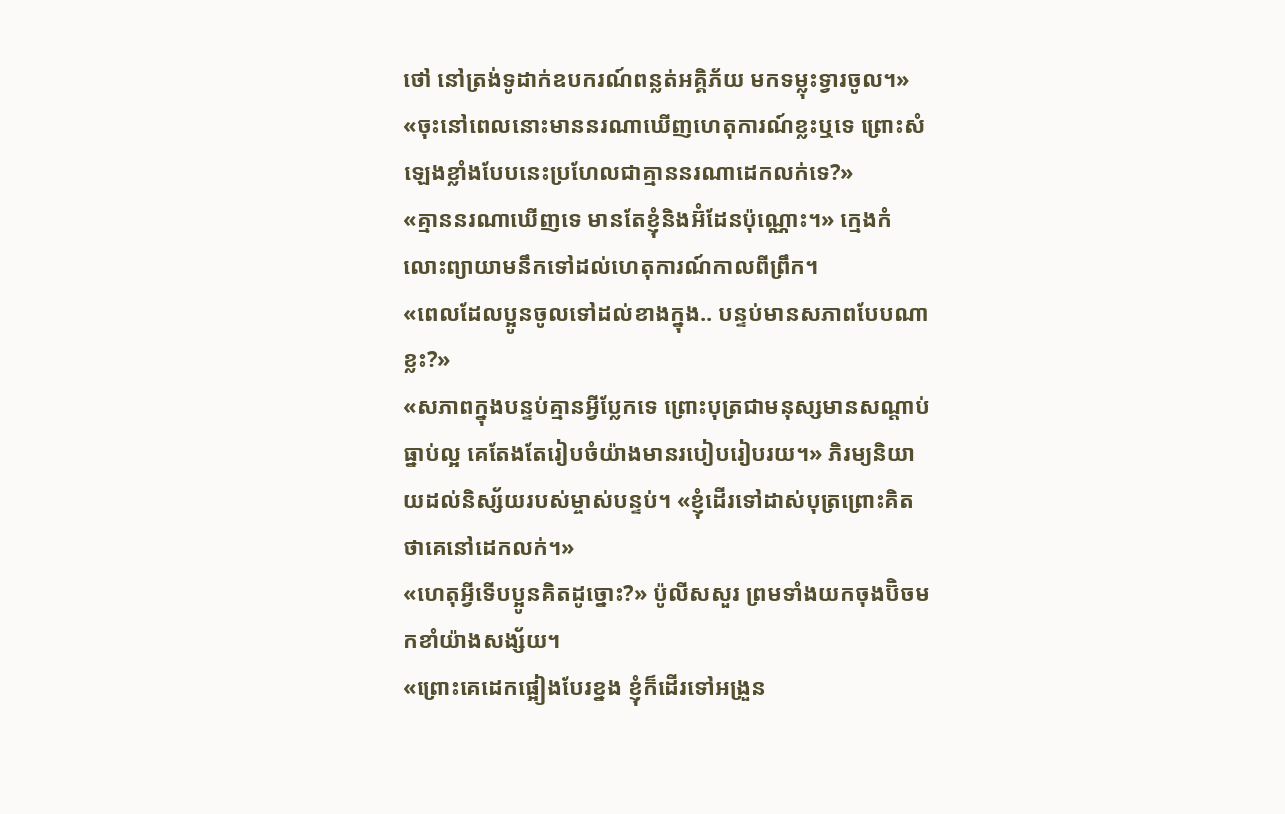ថៅ នៅត្រង់ទូដាក់ឧបករណ៍ពន្លត់អគ្គិភ័យ មកទម្លុះទ្វារចូល។»
«ចុះនៅពេលនោះមាននរណាឃើញហេតុការណ៍ខ្លះឬទេ ព្រោះសំឡេងខ្លាំងបែបនេះប្រហែលជាគ្មាននរណាដេកលក់ទេ?»
«គ្មាននរណាឃើញទេ មានតែខ្ញុំនិងអ៊ំដែនប៉ុណ្ណោះ។» ក្មេងកំលោះព្យាយាមនឹកទៅដល់ហេតុការណ៍កាលពីព្រឹក។
«ពេលដែលប្អូនចូលទៅដល់ខាងក្នុង.. បន្ទប់មានសភាពបែបណាខ្លះ?»
«សភាពក្នុងបន្ទប់គ្មានអ្វីប្លែកទេ ព្រោះបុត្រជាមនុស្សមានសណ្តាប់ធ្នាប់ល្អ គេតែងតែរៀបចំយ៉ាងមានរបៀបរៀបរយ។» ភិរម្យនិយាយដល់និស្ស័យរបស់ម្ចាស់បន្ទប់។ «ខ្ញុំដើរទៅដាស់បុត្រព្រោះគិតថាគេនៅដេកលក់។»
«ហេតុអ្វីទើបប្អូនគិតដូច្នោះ?» ប៉ូលីសសួរ ព្រមទាំងយកចុងប៊ិចមកខាំយ៉ាងសង្ស័យ។
«ព្រោះគេដេកផ្អៀងបែរខ្នង ខ្ញុំក៏ដើរទៅអង្រួន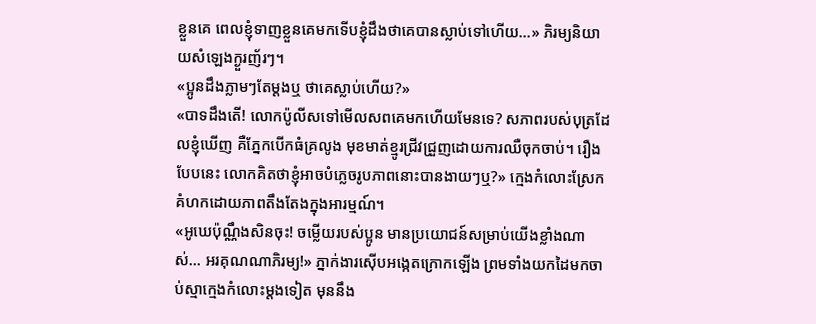ខ្លួនគេ ពេលខ្ញុំទាញខ្លួនគេមកទើបខ្ញុំដឹងថាគេបានស្លាប់ទៅហើយ…» ភិរម្យនិយាយសំឡេងក្ងួរញ័រៗ។
«ប្អូនដឹងភ្លាមៗតែម្តងឬ ថាគេស្លាប់ហើយ?»
«បាទដឹងតើ! លោកប៉ូលីសទៅមើលសពគេមកហើយមែនទេ? សភាពរបស់បុត្រដែលខ្ញុំឃើញ គឺភ្នែកបើកធំគ្រលូង មុខមាត់ខ្មូរជ្រីវជ្រួញដោយការឈឺចុកចាប់។ រឿងបែបនេះ លោកគិតថាខ្ញុំអាចបំភ្លេចរូបភាពនោះបានងាយៗឬ?» ក្មេងកំលោះស្រែកគំហកដោយភាពតឹងតែងក្នុងអារម្មណ៍។
«អូឃេប៉ុណ្ណឹងសិនចុះ! ចម្លើយរបស់ប្អូន មានប្រយោជន៍សម្រាប់យើងខ្លាំងណាស់… អរគុណណាភិរម្យ!» ភ្នាក់ងារស៊ើបអង្កេតក្រោកឡើង ព្រមទាំងយកដៃមកចាប់ស្មាក្មេងកំលោះម្តងទៀត មុននឹង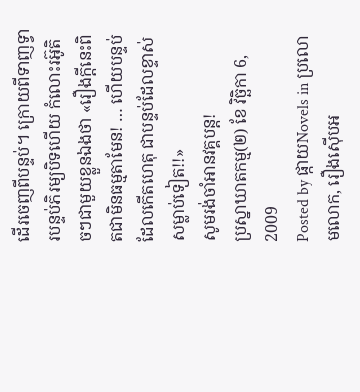ដើរចេញពីបន្ទប់។ ក្រោយពីទាញទ្វារបន្ទប់ភិរម្យបិទហើយ កំលោះរអ៊ូតិចៗជាមួយខ្លួនឯងថា «រឿងក្តីនេះពិតជាមិនធម្មតាមែន! … ហើយបន្ទប់ដែលកើតហេតុ ជាបន្ទប់ដែលខ្ទាស់សម្លាប់ទៀត!!»
សូមរង់ចាំអានវគ្គបន្ត!
ប្រស្នាឃាតកម្ម(២) ខែ វិច្ឆិកា 6, 2009
Posted by ផ្កាយNovels in ប្រលោមលោក, រឿងស៊ើបអ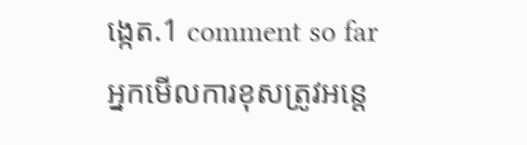ង្កេត.1 comment so far
អ្នកមើលការខុសត្រូវអន្តេ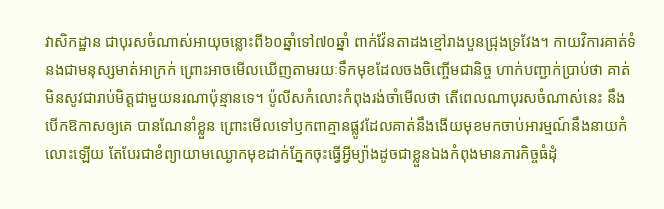វាសិកដ្ឋាន ជាបុរសចំណាស់អាយុចន្លោះពី៦០ឆ្នាំទៅ៧០ឆ្នាំ ពាក់វ៉ែនតាដងខ្មៅរាងបួនជ្រុងទ្រវែង។ កាយវិការគាត់ទំនងជាមនុស្សមាត់អាក្រក់ ព្រោះអាចមើលឃើញតាមរយៈទឹកមុខដែលចងចិញ្ចើមជានិច្ច ហាក់បញ្ជាក់ប្រាប់ថា គាត់មិនសូវជារាប់មិត្តជាមួយនរណាប៉ុន្មានទេ។ ប៉ូលីសកំលោះកំពុងរង់ចាំមើលថា តើពេលណាបុរសចំណាស់នេះ នឹងបើកឱកាសឲ្យគេ បានណែនាំខ្លួន ព្រោះមើលទៅឫកពាគ្មានផ្លូវដែលគាត់នឹងងើយមុខមកចាប់អារម្មណ៍នឹងនាយកំលោះឡើយ តែបែរជាខំព្យាយាមឈ្ងោកមុខដាក់ភ្នែកចុះធ្វើអ្វីម្យ៉ាងដូចជាខ្លួនឯងកំពុងមានភារកិច្ចធំដុំ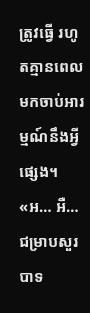ត្រូវធ្វើ រហូតគ្មានពេលមកចាប់អារម្មណ៍នឹងអ្វីផ្សេង។
«អ… អឺ… ជម្រាបសួរបាទ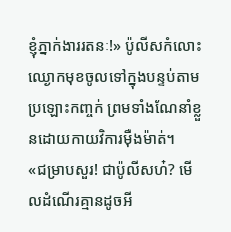ខ្ញុំភ្នាក់ងាររតនៈ!» ប៉ូលីសកំលោះឈ្ងោកមុខចូលទៅក្នុងបន្ទប់តាមប្រឡោះកញ្ចក់ ព្រមទាំងណែនាំខ្លួនដោយកាយវិការម៉ឺងម៉ាត់។
«ជម្រាបសួរ! ជាប៉ូលីសហ៎? មើលដំណើរគ្មានដូចអី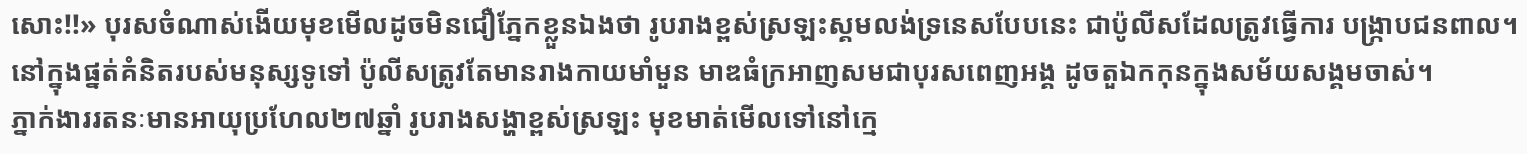សោះ!!» បុរសចំណាស់ងើយមុខមើលដូចមិនជឿភ្នែកខ្លួនឯងថា រូបរាងខ្ពស់ស្រឡះស្គមលង់ទ្រនេសបែបនេះ ជាប៉ូលីសដែលត្រូវធ្វើការ បង្ក្រាបជនពាល។ នៅក្នុងផ្នត់គំនិតរបស់មនុស្សទូទៅ ប៉ូលីសត្រូវតែមានរាងកាយមាំមួន មាឌធំក្រអាញសមជាបុរសពេញអង្គ ដូចតួឯកកុនក្នុងសម័យសង្គមចាស់។
ភ្នាក់ងាររតនៈមានអាយុប្រហែល២៧ឆ្នាំ រូបរាងសង្ហាខ្ពស់ស្រឡះ មុខមាត់មើលទៅនៅក្មេ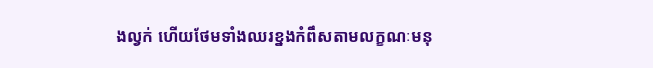ងល្វក់ ហើយថែមទាំងឈរខ្នងកំពឹសតាមលក្ខណៈមនុ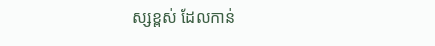ស្សខ្ពស់ ដែលកាន់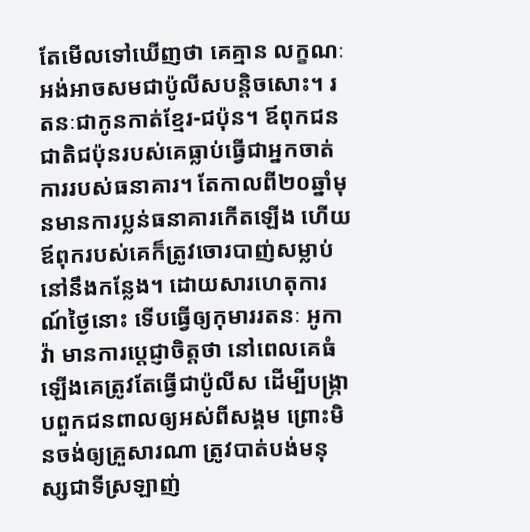តែមើលទៅឃើញថា គេគ្មាន លក្ខណៈអង់អាចសមជាប៉ូលីសបន្តិចសោះ។ រតនៈជាកូនកាត់ខ្មែរ-ជប៉ុន។ ឪពុកជនជាតិជប៉ុនរបស់គេធ្លាប់ធ្វើជាអ្នកចាត់ការរបស់ធនាគារ។ តែកាលពី២០ឆ្នាំមុនមានការប្លន់ធនាគារកើតឡើង ហើយឪពុករបស់គេក៏ត្រូវចោរបាញ់សម្លាប់នៅនឹងកន្លែង។ ដោយសារហេតុការណ៍ថ្ងៃនោះ ទើបធ្វើឲ្យកុមាររតនៈ អូកាវ៉ា មានការប្តេជ្ញាចិត្តថា នៅពេលគេធំឡើងគេត្រូវតែធ្វើជាប៉ូលីស ដើម្បីបង្ក្រាបពួកជនពាលឲ្យអស់ពីសង្គម ព្រោះមិនចង់ឲ្យគ្រួសារណា ត្រូវបាត់បង់មនុស្សជាទីស្រឡាញ់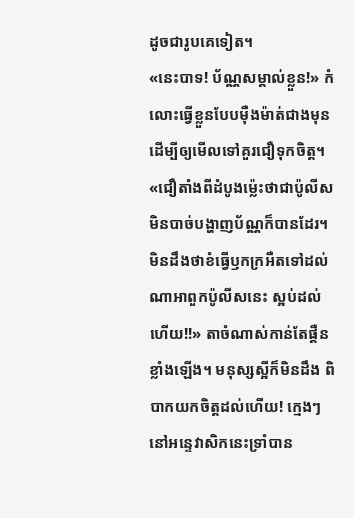ដូចជារូបគេទៀត។
«នេះបាទ! ប័ណ្ណសម្គាល់ខ្លួន!» កំលោះធ្វើខ្លួនបែបម៉ឺងម៉ាត់ជាងមុន ដើម្បីឲ្យមើលទៅគួរជឿទុកចិត្ត។
«ជឿតាំងពីដំបូងម្ល៉េះថាជាប៉ូលីស មិនបាច់បង្ហាញប័ណ្ណក៏បានដែរ។ មិនដឹងថាខំធ្វើឫកក្រអឺតទៅដល់ណាអាពួកប៉ូលីសនេះ ស្អប់ដល់ហើយ!!» តាចំណាស់កាន់តែផ្គឺនខ្លាំងឡើង។ មនុស្សស្អីក៏មិនដឹង ពិបាកយកចិត្តដល់ហើយ! ក្មេងៗនៅអន្ទេវាសិកនេះទ្រាំបាន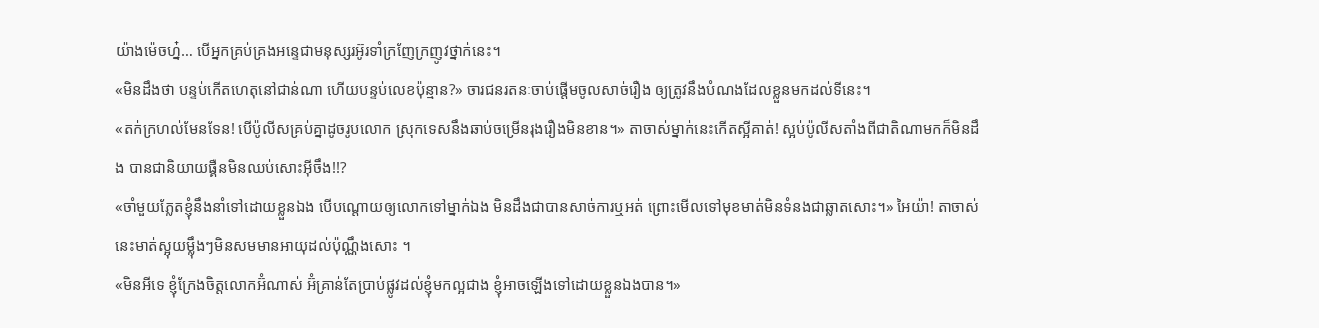យ៉ាងម៉េចហ្ន៎… បើអ្នកគ្រប់គ្រងអន្ទេជាមនុស្សរអ៊ូរទាំក្រញែក្រញូវថ្នាក់នេះ។
«មិនដឹងថា បន្ទប់កើតហេតុនៅជាន់ណា ហើយបន្ទប់លេខប៉ុន្មាន?» ចារជនរតនៈចាប់ផ្តើមចូលសាច់រឿង ឲ្យត្រូវនឹងបំណងដែលខ្លួនមកដល់ទីនេះ។
«តក់ក្រហល់មែនទែន! បើប៉ូលីសគ្រប់គ្នាដូចរូបលោក ស្រុកទេសនឹងឆាប់ចម្រើនរុងរឿងមិនខាន។» តាចាស់ម្នាក់នេះកើតស្អីគាត់! ស្អប់ប៉ូលីសតាំងពីជាតិណាមកក៏មិនដឹង បានជានិយាយផ្គឺនមិនឈប់សោះអ៊ីចឹង!!?
«ចាំមួយភ្លែតខ្ញុំនឹងនាំទៅដោយខ្លួនឯង បើបណ្តោយឲ្យលោកទៅម្នាក់ឯង មិនដឹងជាបានសាច់ការឬអត់ ព្រោះមើលទៅមុខមាត់មិនទំនងជាឆ្លាតសោះ។» អៃយ៉ា! តាចាស់នេះមាត់ស្អុយម្ល៉ឹងៗមិនសមមានអាយុដល់ប៉ុណ្ណឹងសោះ ។
«មិនអីទេ ខ្ញុំក្រែងចិត្តលោកអ៊ំណាស់ អ៊ំគ្រាន់តែប្រាប់ផ្លូវដល់ខ្ញុំមកល្អជាង ខ្ញុំអាចឡើងទៅដោយខ្លួនឯងបាន។»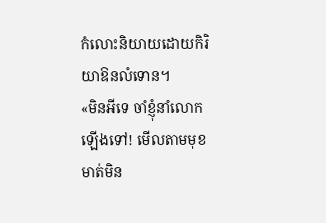កំលោះនិយាយដោយកិរិយាឱនលំទោន។
«មិនអីទេ ចាំខ្ញុំនាំលោកឡើងទៅ! មើលតាមមុខមាត់មិន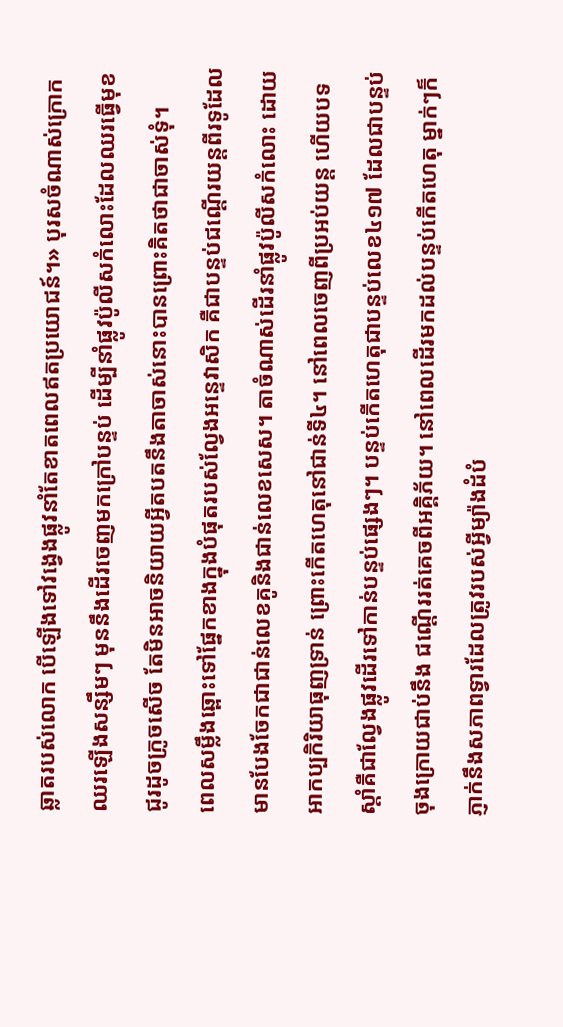ឆ្លាតរបស់លោក បើឡើងទៅវង្វេងផ្លូវនាំតែខាតពេលឥតប្រយោជន៍។» បុរសចំណាស់ក្រោកឈរឡើងសន្សឹមៗ មុននឹងដើរចេញមកក្រៅបន្ទប់ ដើម្បីនាំផ្លូវប៉ូលីសកំលោះដែលឈរធ្វើមុខជូរដូចក្រូចសើច តែមិនអាចនិយាយអ្វីតបតនឹងតាចាស់នោះបានព្រោះគិតថាជាចាស់ទុំ។
ពេលសម្លឹងឆ្ពោះទៅផ្នែកខាងក្នុងបំផុតរបស់ល្វែងអន្ទេវាសិក គឺជាបន្ទប់ជណ្តើរយន្តពីរទូដែល មានបែងចែកជាជាន់លេខគូនិងជាន់លេខសេស។ តាចំណាស់ដើរនាំផ្លូវប៉ូលីសកំលោះ ដោយអាកប្បកិរិយាធុញទ្រាន់ ព្រោះកើតហេតុនៅជាន់ទី៤។ នៅពេលចេញពីប្រអប់យន្ត ហើយបទស្តាំគឺជាល្វែងផ្លូវដើរទៅកាន់បន្ទប់ផ្សេងៗ។ បន្ទប់កើតហេតុជាបន្ទប់លេខ៤១៧ ដែលជាបន្ទប់ចុងក្រោយជាប់នឹង ជណ្តើររត់គេចពីអគ្គិភ័យ។ នៅពេលដើរមកដល់បន្ទប់កើតហេតុ ម្នាក់ៗក៏ភ្ញាក់នឹងសភាពទ្វារដែលត្រូវរបស់អ្វីម្យ៉ាងដំបំ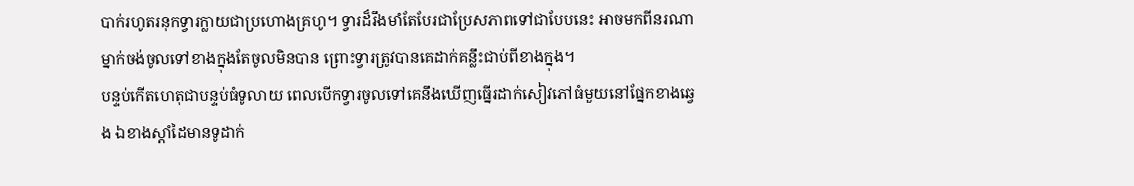បាក់រហូតរនុកទ្វារក្លាយជាប្រហោងគ្រហូ។ ទ្វារដ៏រឹងមាំតែបែរជាប្រែសភាពទៅជាបែបនេះ អាចមកពីនរណាម្នាក់ចង់ចូលទៅខាងក្នុងតែចូលមិនបាន ព្រោះទ្វារត្រូវបានគេដាក់គន្លឹះជាប់ពីខាងក្នុង។
បន្ទប់កើតហេតុជាបន្ទប់ធំទូលាយ ពេលបើកទ្វារចូលទៅគេនឹងឃើញធ្នើរដាក់សៀវភៅធំមួយនៅផ្នែកខាងឆ្វេង ឯខាងស្តាំដៃមានទូដាក់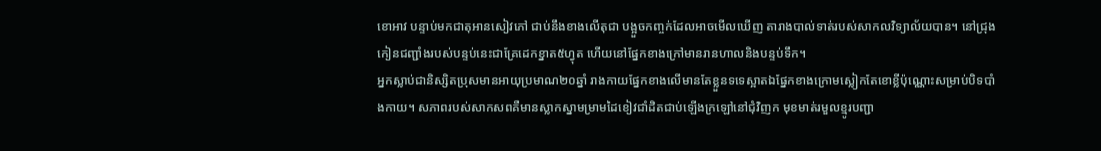ខោអាវ បន្ទាប់មកជាតុអានសៀវភៅ ជាប់នឹងខាងលើតុជា បង្អួចកញ្ចក់ដែលអាចមើលឃើញ តារាងបាល់ទាត់របស់សាកលវិទ្យាល័យបាន។ នៅជ្រុងកៀនជញ្ជាំងរបស់បន្ទប់នេះជាគ្រែដេកខ្នាត៥ហ្វុត ហើយនៅផ្នែកខាងក្រៅមានរានហាលនិងបន្ទប់ទឹក។
អ្នកស្លាប់ជានិស្សិតប្រុសមានអាយុប្រមាណ២០ឆ្នាំ រាងកាយផ្នែកខាងលើមានតែខ្លួនទទេស្អាតឯផ្នែកខាងក្រោមស្លៀកតែខោខ្លីប៉ុណ្ណោះសម្រាប់បិទបាំងកាយ។ សភាពរបស់សាកសពគឺមានស្លាកស្នាមម្រាមដៃខៀវជាំដិតជាប់ឡើងក្រឡៅនៅជុំវិញក មុខមាត់រមួលខ្មូរបញ្ជា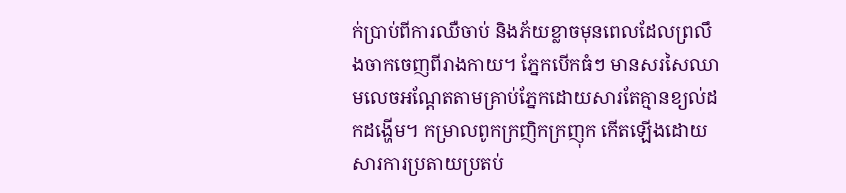ក់ប្រាប់ពីការឈឺចាប់ និងភ័យខ្លាចមុនពេលដែលព្រលឹងចាកចេញពីរាងកាយ។ ភ្នែកបើកធំៗ មានសរសៃឈាមលេចអណ្តែតតាមគ្រាប់ភ្នែកដោយសារតែគ្មានខ្យល់ដកដង្ហើម។ កម្រាលពូកក្រញិកក្រញុក កើតឡើងដោយសារការប្រតាយប្រតប់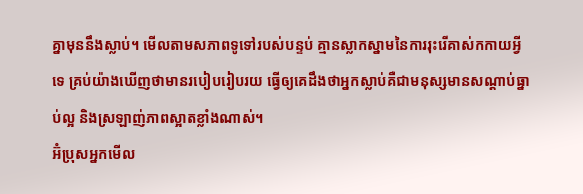គ្នាមុននឹងស្លាប់។ មើលតាមសភាពទូទៅរបស់បន្ទប់ គ្មានស្លាកស្នាមនៃការរុះរើគាស់កកាយអ្វីទេ គ្រប់យ៉ាងឃើញថាមានរបៀបរៀបរយ ធ្វើឲ្យគេដឹងថាអ្នកស្លាប់គឺជាមនុស្សមានសណ្តាប់ធ្នាប់ល្អ និងស្រឡាញ់ភាពស្អាតខ្លាំងណាស់។
អ៊ំប្រុសអ្នកមើល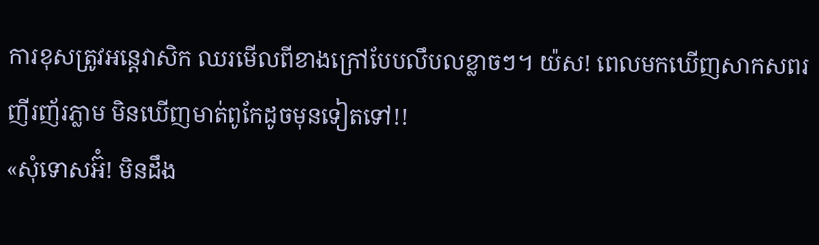ការខុសត្រូវអន្តេវាសិក ឈរមើលពីខាងក្រៅបែបលឹបលខ្លាចៗ។ យ៉ស! ពេលមកឃើញសាកសពរញីរញ័រភ្លាម មិនឃើញមាត់ពូកែដូចមុនទៀតទៅ!!
«សុំទោសអ៊ំ! មិនដឹង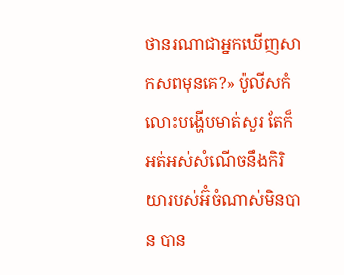ថានរណាជាអ្នកឃើញសាកសពមុនគេ?» ប៉ូលីសកំលោះបង្ហើបមាត់សួរ តែក៏អត់អស់សំណើចនឹងកិរិយារបស់អ៊ំចំណាស់មិនបាន បាន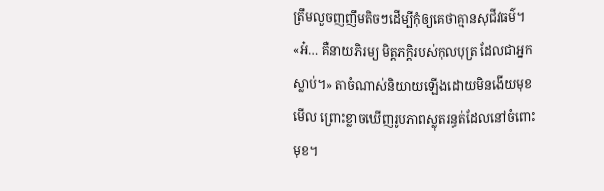ត្រឹមលួចញញឹមតិចៗដើម្បីកុំឲ្យគេថាគ្មានសុជីវធម៌។
«អ៎… គឺនាយភិរម្យ មិត្តភក្តិរបស់កុលបុត្រ ដែលជាអ្នកស្លាប់។» តាចំណាស់និយាយឡើងដោយមិនងើយមុខមើល ព្រោះខ្លាចឃើញរូបភាពស្លុតរន្ធត់ដែលនៅចំពោះមុខ។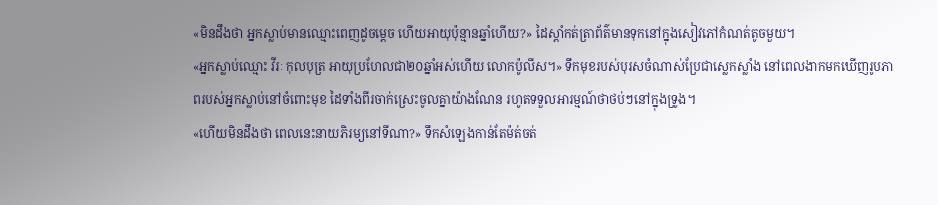«មិនដឹងថា អ្នកស្លាប់មានឈ្មោះពេញដូចម្តេច ហើយអាយុប៉ុន្មានឆ្នាំហើយ?» ដៃស្តាំកត់ត្រាព័ត៌មានទុកនៅក្នុងសៀវភៅកំណត់តូចមួយ។
«អ្នកស្លាប់ឈ្មោះ វីរៈ កុលបុត្រ អាយុប្រហែលជា២០ឆ្នាំអស់ហើយ លោកប៉ូលីស។» ទឹកមុខរបស់បុរសចំណាស់ប្រែជាស្លេកស្លាំង នៅពេលងាកមកឃើញរូបភាពរបស់អ្នកស្លាប់នៅចំពោះមុខ ដៃទាំងពីរចាក់ស្រេះចូលគ្នាយ៉ាងណែន រហូតទទួលអារម្មណ៍ថាថប់ៗនៅក្នុងទ្រូង។
«ហើយមិនដឹងថា ពេលនេះនាយភិរម្យនៅទីណា?» ទឹកសំឡេងកាន់តែម៉ត់ចត់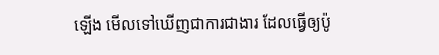ឡើង មើលទៅឃើញជាការជាងារ ដែលធ្វើឲ្យប៉ូ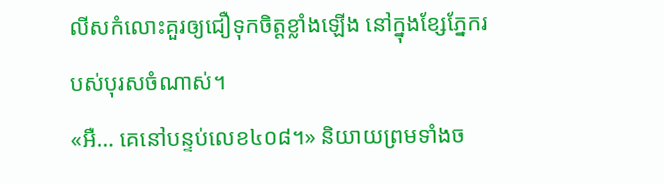លីសកំលោះគួរឲ្យជឿទុកចិត្តខ្លាំងឡើង នៅក្នុងខ្សែភ្នែករបស់បុរសចំណាស់។
«អឺ… គេនៅបន្ទប់លេខ៤០៨។» និយាយព្រមទាំងច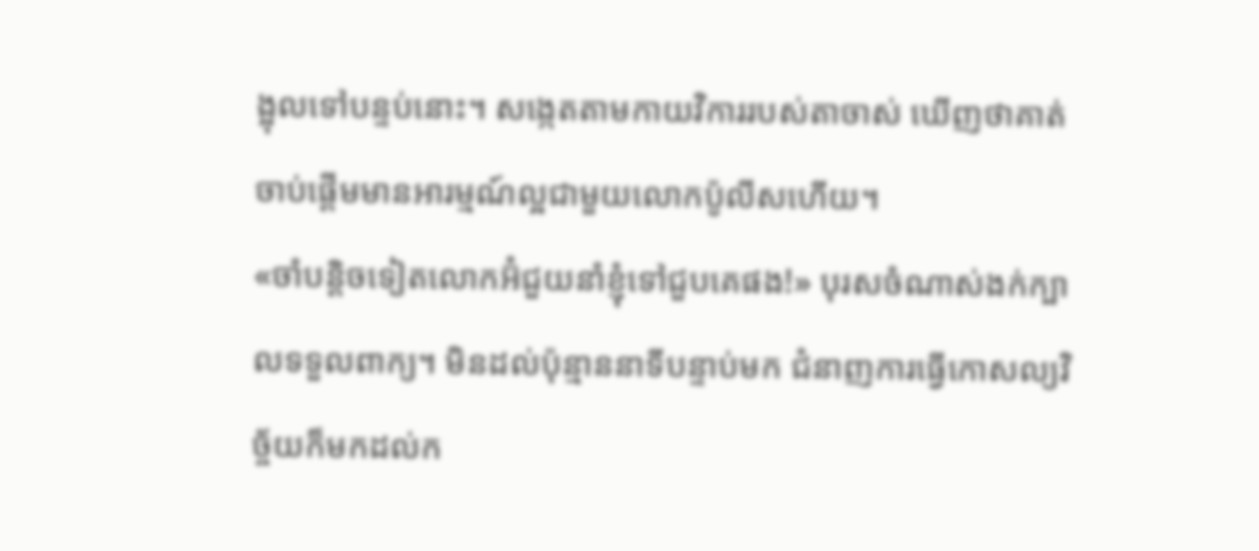ង្អុលទៅបន្ទប់នោះ។ សង្កេតតាមកាយវិការរបស់តាចាស់ ឃើញថាគាត់ចាប់ផ្តើមមានអារម្មណ៍ល្អជាមួយលោកប៉ូលីសហើយ។
«ចាំបន្តិចទៀតលោកអ៊ំជួយនាំខ្ញុំទៅជួបគេផង!» បុរសចំណាស់ងក់ក្បាលទទួលពាក្យ។ មិនដល់ប៉ុន្មាននាទីបន្ទាប់មក ជំនាញការធ្វើកោសល្យវិច្ច័យក៏មកដល់ក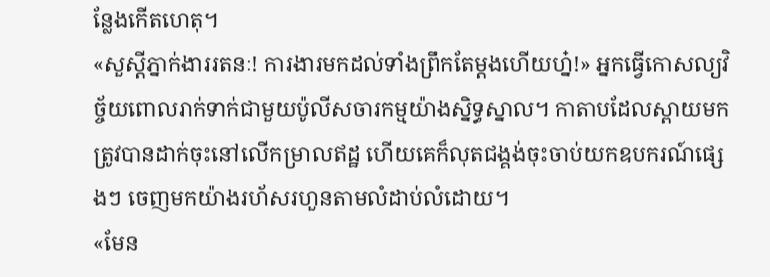ន្លែងកើតហេតុ។
«សួស្តីភ្នាក់ងាររតនៈ! ការងារមកដល់ទាំងព្រឹកតែម្តងហើយហ្ន៎!» អ្នកធ្វើកោសល្យវិច្ច័យពោលរាក់ទាក់ជាមួយប៉ូលីសចារកម្មយ៉ាងស្និទ្ធស្នាល។ កាតាបដែលស្ពាយមក ត្រូវបានដាក់ចុះនៅលើកម្រាលឥដ្ឋ ហើយគេក៏លុតជង្គង់ចុះចាប់យកឧបករណ៍ផ្សេងៗ ចេញមកយ៉ាងរហ័សរហួនតាមលំដាប់លំដោយ។
«មែន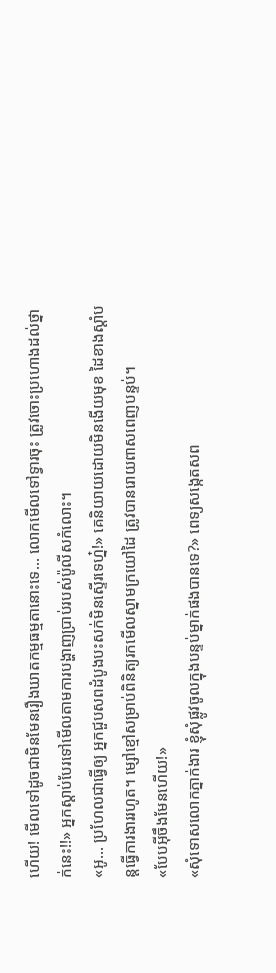ហើយ! មើលទៅដូចជាមិនមែនរឿងឃាតកម្មធម្មតានោះទេ… លោកមើលទៅទ្វារចុះ ត្រូវចោះប្រហោងដល់ថ្នាក់នេះ!!» អ្នកស្តាប់បែរទៅមើលតាមការបង្ហាញប្រាប់របស់ប៉ូលីសកំលោះ។
«អូ… ប្រហែលជាធ្វើឲ្យ អ្នកជួបសពដំបូងបះសក់មិនស្ទើរទេហ្ន៎!» គេនិយាយដោយមិនងើយមុខ ដៃខាងស្តាំបន្តធ្វើការងាររហូត។ ម្សៅខ្មៅសម្រាប់ពិនិត្យរកមើលស្នាមក្រយៅដៃ ត្រូវបានរោយពាសពេញបន្ទប់។
«បែបអ៊ីចឹងមែនហើយ!»
«សុំទោសលោកភ្នាក់ងារ ខ្ញុំសុំផ្លូវចូលក្នុងបន្ទប់ម្នាក់ផងបានទេ?» ពេទ្យសង្កេតសព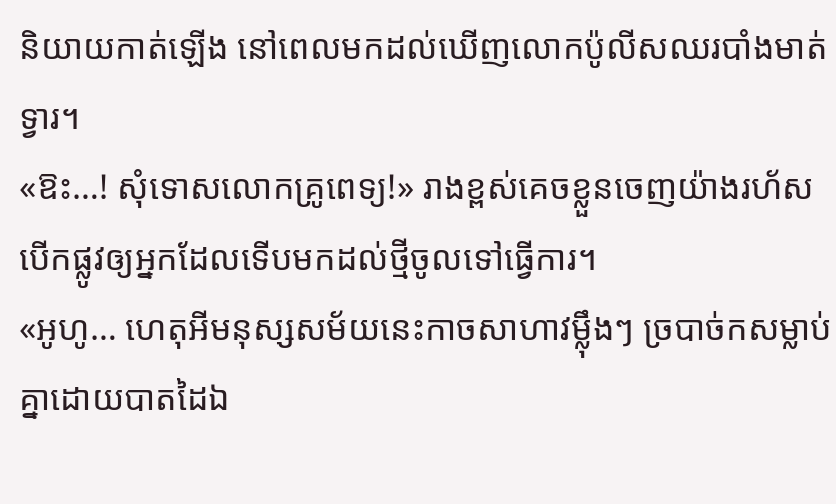និយាយកាត់ឡើង នៅពេលមកដល់ឃើញលោកប៉ូលីសឈរបាំងមាត់ទ្វារ។
«ឱះ…! សុំទោសលោកគ្រូពេទ្យ!» រាងខ្ពស់គេចខ្លួនចេញយ៉ាងរហ័ស បើកផ្លូវឲ្យអ្នកដែលទើបមកដល់ថ្មីចូលទៅធ្វើការ។
«អូហូ… ហេតុអីមនុស្សសម័យនេះកាចសាហាវម្ល៉ឹងៗ ច្របាច់កសម្លាប់គ្នាដោយបាតដៃឯ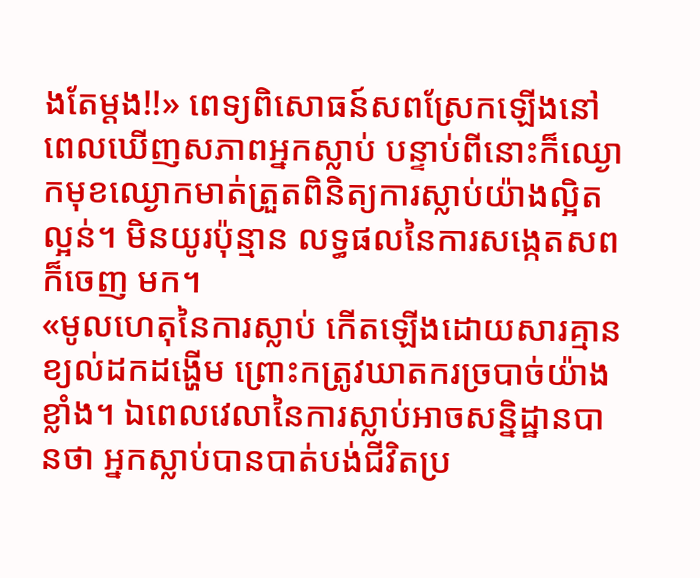ងតែម្តង!!» ពេទ្យពិសោធន៍សពស្រែកឡើងនៅពេលឃើញសភាពអ្នកស្លាប់ បន្ទាប់ពីនោះក៏ឈ្ងោកមុខឈ្ងោកមាត់ត្រួតពិនិត្យការស្លាប់យ៉ាងល្អិតល្អន់។ មិនយូរប៉ុន្មាន លទ្ធផលនៃការសង្កេតសពក៏ចេញ មក។
«មូលហេតុនៃការស្លាប់ កើតឡើងដោយសារគ្មានខ្យល់ដកដង្ហើម ព្រោះកត្រូវឃាតករច្របាច់យ៉ាងខ្លាំង។ ឯពេលវេលានៃការស្លាប់អាចសន្និដ្ឋានបានថា អ្នកស្លាប់បានបាត់បង់ជីវិតប្រ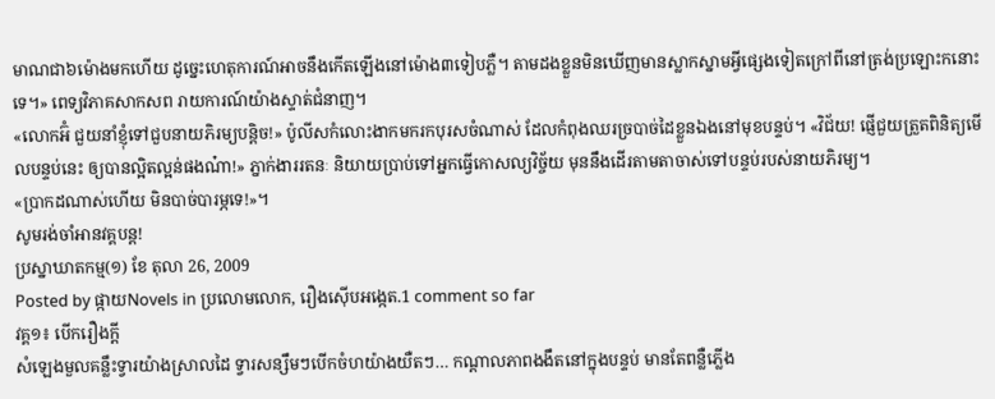មាណជា៦ម៉ោងមកហើយ ដូច្នេះហេតុការណ៍អាចនឹងកើតឡើងនៅម៉ោង៣ទៀបភ្លឺ។ តាមដងខ្លួនមិនឃើញមានស្លាកស្នាមអ្វីផ្សេងទៀតក្រៅពីនៅត្រង់ប្រឡោះកនោះទេ។» ពេទ្យវិភាគសាកសព រាយការណ៍យ៉ាងស្ទាត់ជំនាញ។
«លោកអ៊ំ ជួយនាំខ្ញុំទៅជួបនាយភិរម្យបន្តិច!» ប៉ូលីសកំលោះងាកមករកបុរសចំណាស់ ដែលកំពុងឈរច្របាច់ដៃខ្លួនឯងនៅមុខបន្ទប់។ «វិជ័យ! ផ្ញើជួយត្រួតពិនិត្យមើលបន្ទប់នេះ ឲ្យបានល្អិតល្អន់ផងណ៎ា!» ភ្នាក់ងាររតនៈ និយាយប្រាប់ទៅអ្នកធ្វើកោសល្យវិច្ច័យ មុននឹងដើរតាមតាចាស់ទៅបន្ទប់របស់នាយភិរម្យ។
«ប្រាកដណាស់ហើយ មិនបាច់បារម្ភទេ!»។
សូមរង់ចាំអានវគ្គបន្ត!
ប្រស្នាឃាតកម្ម(១) ខែ តុលា 26, 2009
Posted by ផ្កាយNovels in ប្រលោមលោក, រឿងស៊ើបអង្កេត.1 comment so far
វគ្គ១៖ បើករឿងក្តី
សំឡេងមួលគន្លឹះទ្វារយ៉ាងស្រាលដៃ ទ្វារសន្សឹមៗបើកចំហយ៉ាងយឺតៗ… កណ្តាលភាពងងឹតនៅក្នុងបន្ទប់ មានតែពន្លឺភ្លើង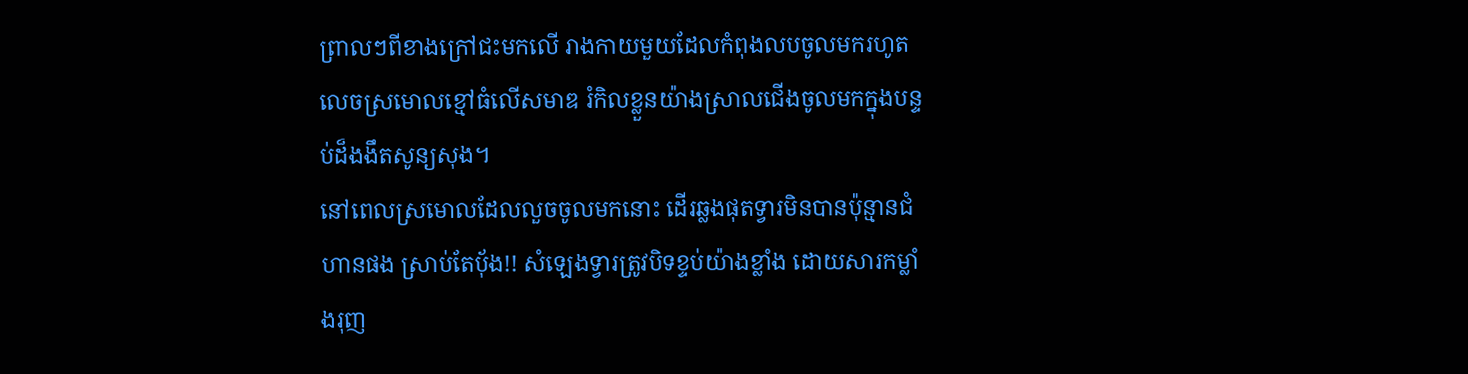ព្រាលៗពីខាងក្រៅជះមកលើ រាងកាយមួយដែលកំពុងលបចូលមករហូតលេចស្រមោលខ្មៅធំលើសមាឌ រំកិលខ្លួនយ៉ាងស្រាលជើងចូលមកក្នុងបន្ទប់ដ៏ងងឹតសូន្យសុង។
នៅពេលស្រមោលដែលលួចចូលមកនោះ ដើរឆ្លងផុតទ្វារមិនបានប៉ុន្មានជំហានផង ស្រាប់តែប៉័ង!! សំឡេងទ្វារត្រូវបិទខ្ទប់យ៉ាងខ្លាំង ដោយសារកម្លាំងរុញ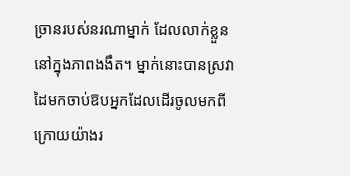ច្រានរបស់នរណាម្នាក់ ដែលលាក់ខ្លួននៅក្នុងភាពងងឹត។ ម្នាក់នោះបានស្រវាដៃមកចាប់ឱបអ្នកដែលដើរចូលមកពីក្រោយយ៉ាងរ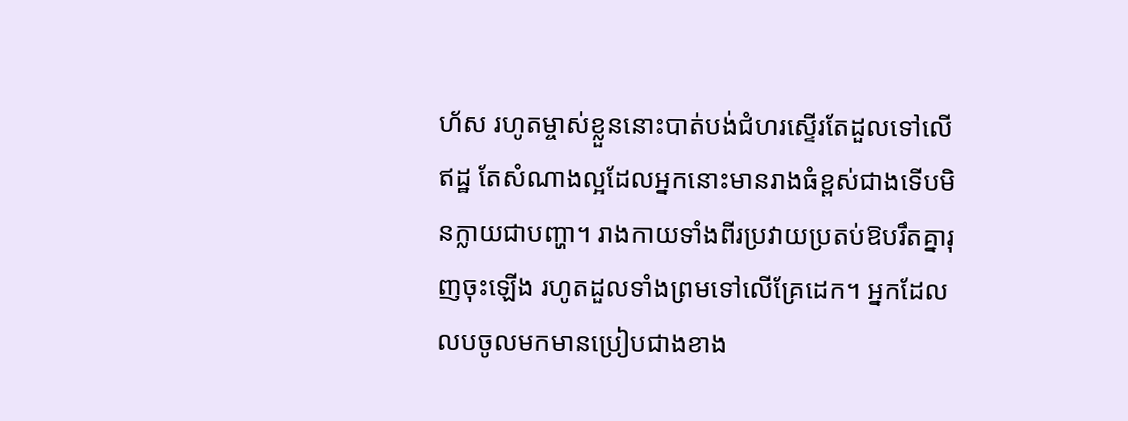ហ័ស រហូតម្ចាស់ខ្លួននោះបាត់បង់ជំហរស្ទើរតែដួលទៅលើឥដ្ឋ តែសំណាងល្អដែលអ្នកនោះមានរាងធំខ្ពស់ជាងទើបមិនក្លាយជាបញ្ហា។ រាងកាយទាំងពីរប្រវាយប្រតប់ឱបរឹតគ្នារុញចុះឡើង រហូតដួលទាំងព្រមទៅលើគ្រែដេក។ អ្នកដែលលបចូលមកមានប្រៀបជាងខាង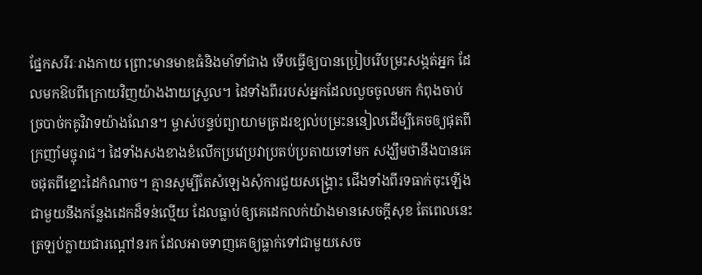ផ្នែកសរីរៈរាងកាយ ព្រោះមានមាឌធំនិងមាំទាំជាង ទើបធ្វើឲ្យបានប្រៀបរើបម្រះសង្កត់អ្នក ដែលមកឱបពីក្រោយវិញយ៉ាងងាយស្រួល។ ដៃទាំងពីររបស់អ្នកដែលលួចចូលមក កំពុងចាប់ច្របាច់កគូវិវាទយ៉ាងណែន។ ម្ចាស់បន្ទប់ព្យាយាមត្រដរខ្យល់បម្រះននៀលដើម្បីគេចឲ្យផុតពីក្រញាំមច្ចុរាជ។ ដៃទាំងសងខាងខំលើកប្រវេប្រវាប្រតប់ប្រតាយទៅមក សង្ឃឹមថានឹងបានគេចផុតពីខ្នោះដៃកំណាច។ គ្មានសូម្បីតែសំឡេងសុំការជួយសង្គ្រោះ ជើងទាំងពីរទធាក់ចុះឡើងជាមួយនឹងកន្លែងដេកដ៏ទន់ល្មើយ ដែលធ្លាប់ឲ្យគេដេកលក់យ៉ាងមានសេចក្តីសុខ តែពេលនេះត្រឡប់ក្លាយជារណ្តៅនរក ដែលអាចទាញគេឲ្យធ្លាក់ទៅជាមួយសេច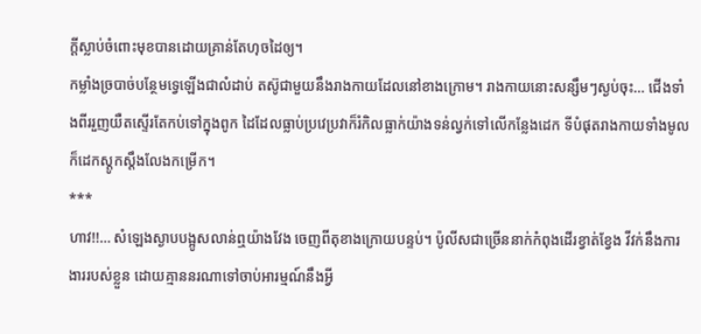ក្តីស្លាប់ចំពោះមុខបានដោយគ្រាន់តែហុចដៃឲ្យ។
កម្លាំងច្របាច់បន្ថែមទ្វេឡើងជាលំដាប់ តស៊ូជាមួយនឹងរាងកាយដែលនៅខាងក្រោម។ រាងកាយនោះសន្សឹមៗស្ងប់ចុះ… ជើងទាំងពីររួញយឺតស្ទើរតែកប់ទៅក្នុងពូក ដៃដែលធ្លាប់ប្រវេប្រវាក៏រំកិលធ្លាក់យ៉ាងទន់ល្វក់ទៅលើកន្លែងដេក ទីបំផុតរាងកាយទាំងមូលក៏ដេកស្តូកស្តឹងលែងកម្រើក។
***
ហាវ!!… សំឡេងស្ងាបបង្អូសលាន់ឮយ៉ាងវែង ចេញពីតុខាងក្រោយបន្ទប់។ ប៉ូលីសជាច្រើននាក់កំពុងដើរខ្វាត់ខ្វែង វីវក់នឹងការងាររបស់ខ្លួន ដោយគ្មាននរណាទៅចាប់អារម្មណ៍នឹងអ្វី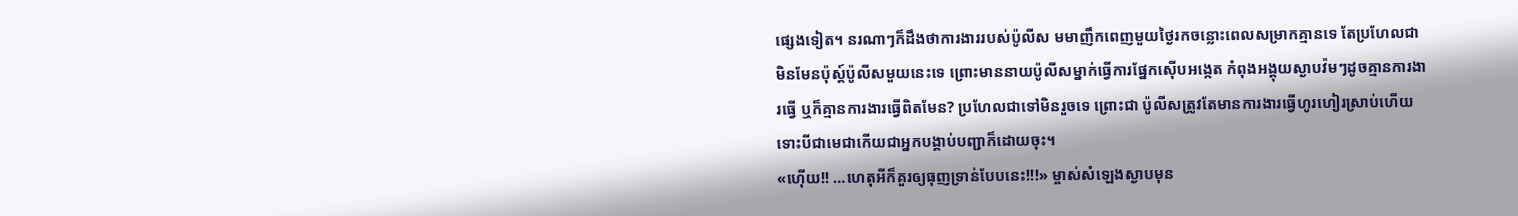ផ្សេងទៀត។ នរណាៗក៏ដឹងថាការងាររបស់ប៉ូលីស មមាញឹកពេញមួយថ្ងៃរកចន្លោះពេលសម្រាកគ្មានទេ តែប្រហែលជាមិនមែនប៉ុស្ត៍ប៉ូលីសមួយនេះទេ ព្រោះមាននាយប៉ូលីសម្នាក់ធ្វើការផ្នែកស៊ើបអង្កេត កំពុងអង្គុយស្ងាបវ៉មៗដូចគ្មានការងារធ្វើ ឬក៏គ្មានការងារធ្វើពិតមែន? ប្រហែលជាទៅមិនរួចទេ ព្រោះជា ប៉ូលីសត្រូវតែមានការងារធ្វើហូរហៀរស្រាប់ហើយ ទោះបីជាមេជាកើយជាអ្នកបង្គាប់បញ្ជាក៏ដោយចុះ។
«ហ៊ើយ!! …ហេតុអីក៏គួរឲ្យធុញទ្រាន់បែបនេះ!!!» ម្ចាស់សំឡេងស្ងាបមុន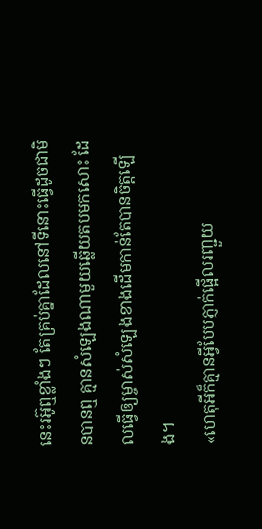នេះរអ៊ូឮខ្លាំងៗ តែគ្រប់គ្នាដែលនៅទីនោះធ្វើដូចជាមិនបានឮ គ្មានសំឡេងណាមួយឆ្លើយតបមកសោះ ដែលធ្វើឲ្យម្ចាស់សំឡេងខាងដើមកាន់តែបានចិត្តឡើង។
«ហេតុអីក៏គ្មានអ្វីបែបភ្ញាក់ផ្អើលរញ្ជួយ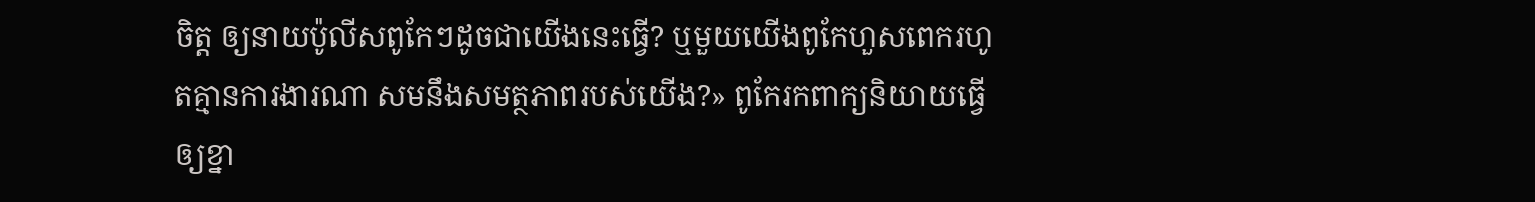ចិត្ត ឲ្យនាយប៉ូលីសពូកែៗដូចជាយើងនេះធ្វើ? ឬមួយយើងពូកែហួសពេករហូតគ្មានការងារណា សមនឹងសមត្ថភាពរបស់យើង?» ពូកែរកពាក្យនិយាយធ្វើឲ្យខ្នា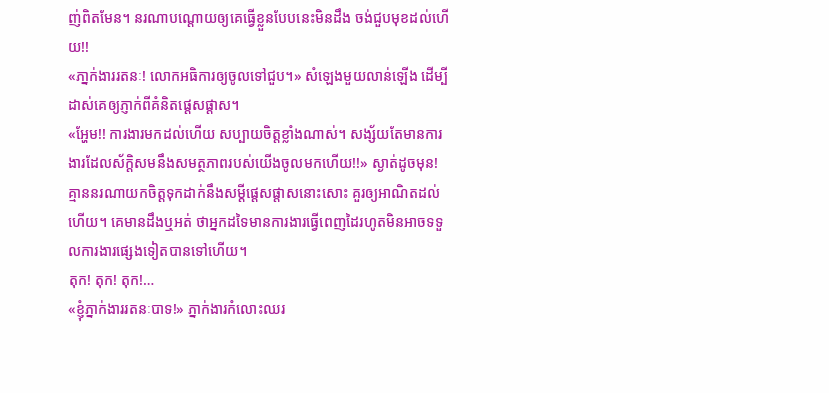ញ់ពិតមែន។ នរណាបណ្តោយឲ្យគេធ្វើខ្លួនបែបនេះមិនដឹង ចង់ជួបមុខដល់ហើយ!!
«ភា្នក់ងាររតនៈ! លោកអធិការឲ្យចូលទៅជួប។» សំឡេងមួយលាន់ឡើង ដើម្បីដាស់គេឲ្យភ្ញាក់ពីគំនិតផ្តេសផ្តាស។
«អ្ហែម!! ការងារមកដល់ហើយ សប្បាយចិត្តខ្លាំងណាស់។ សង្ស័យតែមានការងារដែលស័ក្តិសមនឹងសមត្ថភាពរបស់យើងចូលមកហើយ!!» ស្ងាត់ដូចមុន! គ្មាននរណាយកចិត្តទុកដាក់នឹងសម្តីផ្តេសផ្តាសនោះសោះ គួរឲ្យអាណិតដល់ហើយ។ គេមានដឹងឬអត់ ថាអ្នកដទៃមានការងារធ្វើពេញដៃរហូតមិនអាចទទួលការងារផ្សេងទៀតបានទៅហើយ។
តុក! តុក! តុក!…
«ខ្ញុំភ្នាក់ងាររតនៈបាទ!» ភ្នាក់ងារកំលោះឈរ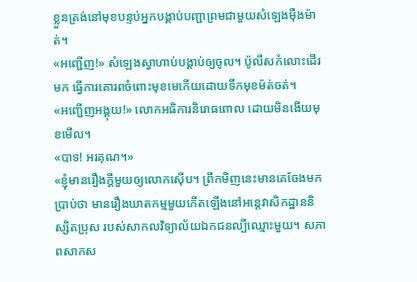ខ្លួនត្រង់នៅមុខបន្ទប់អ្នកបង្គាប់បញ្ជាព្រមជាមួយសំឡេងម៉ឺងម៉ាត់។
«អញ្ជើញ!» សំឡេងស្វាហាប់បង្គាប់ឲ្យចូល។ ប៉ូលីសកំលោះដើរមក ធ្វើការគោរពចំពោះមុខមេកើយដោយទឹកមុខម៉ត់ចត់។
«អញ្ជើញអង្គុយ!» លោកអធិការនិរោធពោល ដោយមិនងើយមុខមើល។
«បាទ! អរគុណ។»
«ខ្ញុំមានរឿងក្តីមួយឲ្យលោកស៊ើប។ ព្រឹកមិញនេះមានគេចែងមកប្រាប់ថា មានរឿងឃាតកម្មមួយកើតឡើងនៅអន្តេវាសិកដ្ឋាននិស្សិតប្រុស របស់សាកលវិទ្យាល័យឯកជនល្បីឈ្មោះមួយ។ សភាពសាកស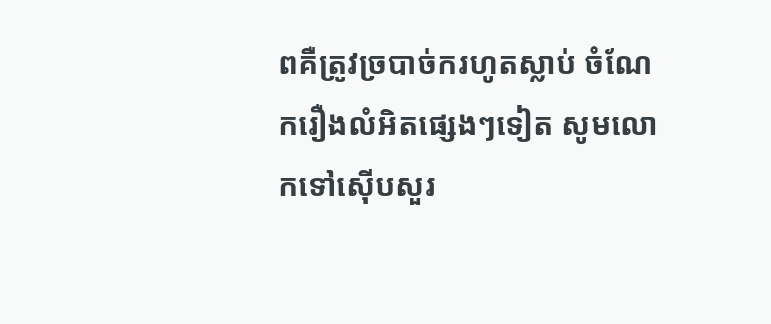ពគឺត្រូវច្របាច់ករហូតស្លាប់ ចំណែករឿងលំអិតផ្សេងៗទៀត សូមលោកទៅស៊ើបសួរ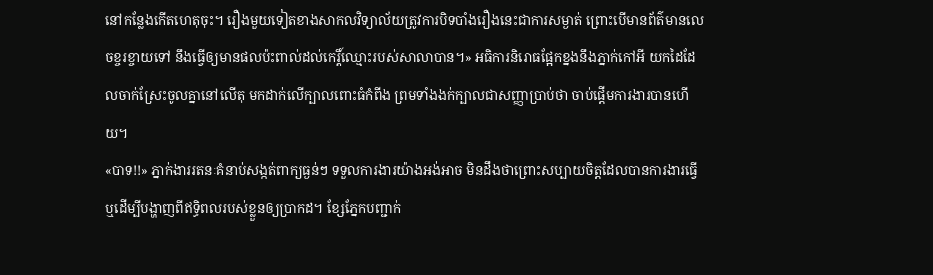នៅកន្លែងកើតហេតុចុះ។ រឿងមួយទៀតខាងសាកលវិទ្យាល័យត្រូវការបិទបាំងរឿងនេះជាការសម្ងាត់ ព្រោះបើមានព័ត៌មានលេចខ្ចរខ្ចាយទៅ នឹងធ្វើឲ្យមានផលប៉ះពាល់ដល់កេរ្តិ៍ឈ្មោះរបស់សាលាបាន។» អធិការនិរោធផ្អែកខ្នងនឹងភ្នាក់កៅអី យកដៃដែលចាក់ស្រែះចូលគ្នានៅលើតុ មកដាក់លើក្បាលពោះធំកំពីង ព្រមទាំងងក់ក្បាលជាសញ្ញាប្រាប់ថា ចាប់ផ្តើមការងារបានហើយ។
«បាទ!!» ភ្នាក់ងាររតនៈគំនាប់សង្កត់ពាក្យធ្ងន់ៗ ទទួលការងារយ៉ាងអង់អាច មិនដឹងថាព្រោះសប្បាយចិត្តដែលបានការងារធ្វើ ឬដើម្បីបង្ហាញពីឥទ្ធិពលរបស់ខ្លួនឲ្យប្រាកដ។ ខ្សែភ្នែកបញ្ជាក់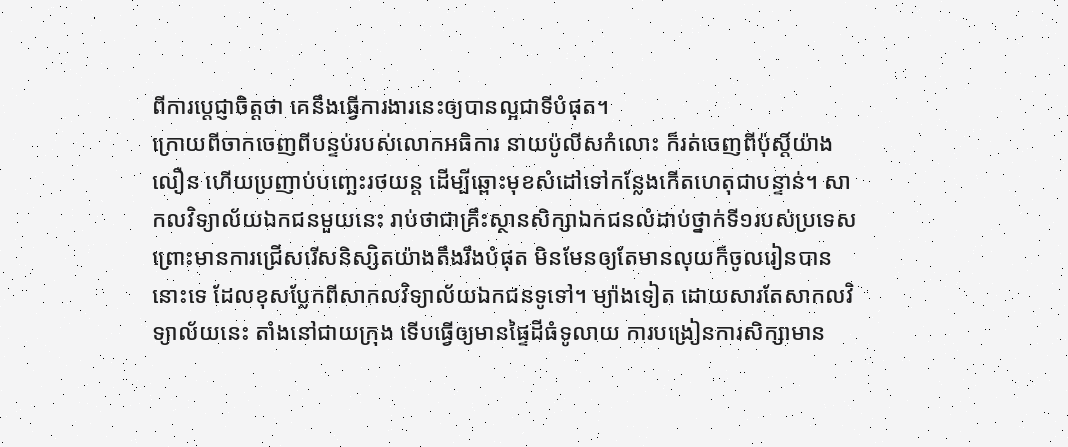ពីការប្តេជ្ញាចិត្តថា គេនឹងធ្វើការងារនេះឲ្យបានល្អជាទីបំផុត។
ក្រោយពីចាកចេញពីបន្ទប់របស់លោកអធិការ នាយប៉ូលីសកំលោះ ក៏រត់ចេញពីប៉ុស្តិ៍យ៉ាងលឿន ហើយប្រញាប់បញ្ឆេះរថយន្ត ដើម្បីឆ្ពោះមុខសំដៅទៅកន្លែងកើតហេតុជាបន្ទាន់។ សាកលវិទ្យាល័យឯកជនមួយនេះ រាប់ថាជាគ្រឹះស្ថានសិក្សាឯកជនលំដាប់ថ្នាក់ទី១របស់ប្រទេស ព្រោះមានការជ្រើសរើសនិស្សិតយ៉ាងតឹងរឹងបំផុត មិនមែនឲ្យតែមានលុយក៏ចូលរៀនបាននោះទេ ដែលខុសប្លែកពីសាកលវិទ្យាល័យឯកជនទូទៅ។ ម្យ៉ាងទៀត ដោយសារតែសាកលវិទ្យាល័យនេះ តាំងនៅជាយក្រុង ទើបធ្វើឲ្យមានផ្ទៃដីធំទូលាយ ការបង្រៀនការសិក្សាមាន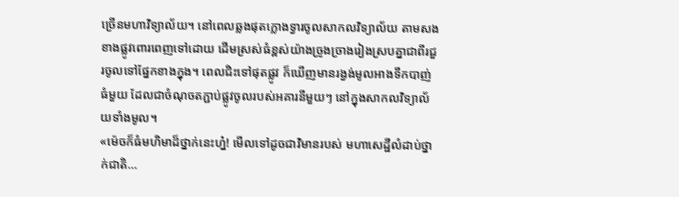ច្រើនមហាវិទ្យាល័យ។ នៅពេលឆ្លងផុតក្លោងទ្វារចូលសាកលវិទ្យាល័យ តាមសងខាងផ្លូវពោរពេញទៅដោយ ដើមស្រស់ធំខ្ពស់យ៉ាងច្រូងច្រាងរៀងស្របគ្នាជាពីរជួរចូលទៅផ្នែកខាងក្នុង។ ពេលជិះទៅផុតផ្លូវ ក៏ឃើញមានរង្វង់មូលអាងទឹកបាញ់ធំមួយ ដែលជាចំណុចតភ្ជាប់ផ្លូវចូលរបស់អគារនីមួយៗ នៅក្នុងសាកលវិទ្យាល័យទាំងមូល។
«ម៉េចក៏ធំមហិមាដ៏ថ្នាក់នេះហ្ន៎! មើលទៅដូចជាវិមានរបស់ មហាសេដ្ឋីលំដាប់ថ្នាក់ជាតិ…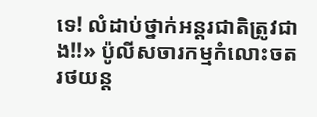ទេ! លំដាប់ថ្នាក់អន្តរជាតិត្រូវជាង!!» ប៉ូលីសចារកម្មកំលោះចតរថយន្ត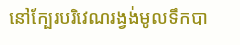នៅក្បែរបរិវេណរង្វង់មូលទឹកបា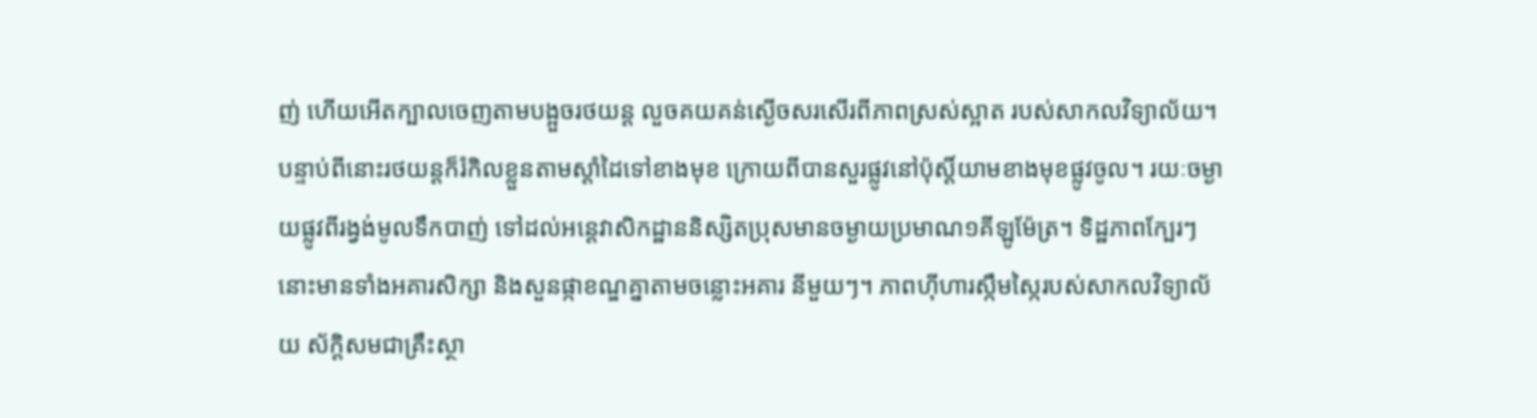ញ់ ហើយអើតក្បាលចេញតាមបង្អួចរថយន្ត លួចគយគន់ស្ងើចសរសើរពីភាពស្រស់ស្អាត របស់សាកលវិទ្យាល័យ។ បន្ទាប់ពីនោះរថយន្តក៏រំកិលខ្លួនតាមស្តាំដៃទៅខាងមុខ ក្រោយពីបានសួរផ្លូវនៅប៉ុស្តិ៍យាមខាងមុខផ្លូវចូល។ រយៈចម្ងាយផ្លូវពីរង្វង់មូលទឹកបាញ់ ទៅដល់អន្តេវាសិកដ្ឋាននិស្សិតប្រុសមានចម្ងាយប្រមាណ១គីឡូម៉ែត្រ។ ទិដ្ឋភាពក្បែរៗនោះមានទាំងអគារសិក្សា និងសួនផ្កាខណ្ឌគ្នាតាមចន្លោះអគារ នីមួយៗ។ ភាពហ៊ីហារស្កឹមស្កៃរបស់សាកលវិទ្យាល័យ ស័ក្តិសមជាគ្រឹះស្ថា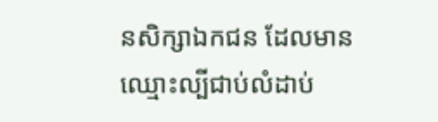នសិក្សាឯកជន ដែលមានឈ្មោះល្បីជាប់លំដាប់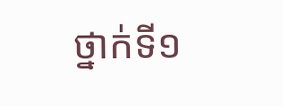ថ្នាក់ទី១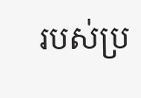របស់ប្រ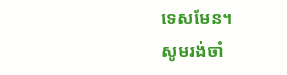ទេសមែន។
សូមរង់ចាំ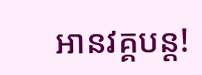អានវគ្គបន្ត!